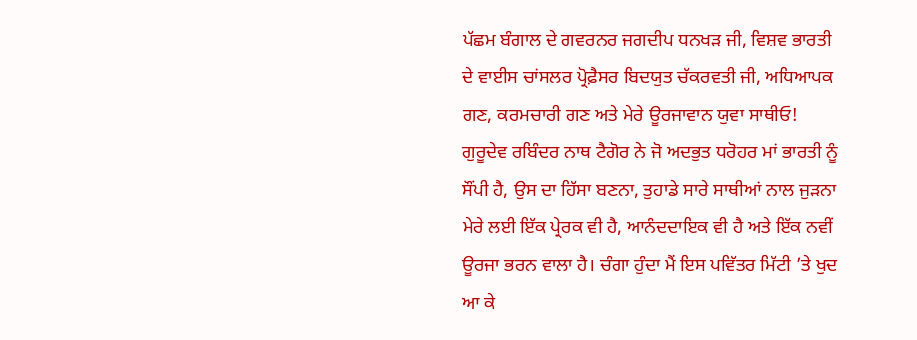ਪੱਛਮ ਬੰਗਾਲ ਦੇ ਗਵਰਨਰ ਜਗਦੀਪ ਧਨਖੜ ਜੀ, ਵਿਸ਼ਵ ਭਾਰਤੀ ਦੇ ਵਾਈਸ ਚਾਂਸਲਰ ਪ੍ਰੋਫ਼ੈਸਰ ਬਿਦਯੁਤ ਚੱਕਰਵਤੀ ਜੀ, ਅਧਿਆਪਕ ਗਣ, ਕਰਮਚਾਰੀ ਗਣ ਅਤੇ ਮੇਰੇ ਊਰਜਾਵਾਨ ਯੁਵਾ ਸਾਥੀਓ!
ਗੁਰੂਦੇਵ ਰਬਿੰਦਰ ਨਾਥ ਟੈਗੋਰ ਨੇ ਜੋ ਅਦਭੁਤ ਧਰੋਹਰ ਮਾਂ ਭਾਰਤੀ ਨੂੰ ਸੌਂਪੀ ਹੈ, ਉਸ ਦਾ ਹਿੱਸਾ ਬਣਨਾ, ਤੁਹਾਡੇ ਸਾਰੇ ਸਾਥੀਆਂ ਨਾਲ ਜੁੜਨਾ ਮੇਰੇ ਲਈ ਇੱਕ ਪ੍ਰੇਰਕ ਵੀ ਹੈ, ਆਨੰਦਦਾਇਕ ਵੀ ਹੈ ਅਤੇ ਇੱਕ ਨਵੀਂ ਊਰਜਾ ਭਰਨ ਵਾਲਾ ਹੈ। ਚੰਗਾ ਹੁੰਦਾ ਮੈਂ ਇਸ ਪਵਿੱਤਰ ਮਿੱਟੀ ’ਤੇ ਖੁਦ ਆ ਕੇ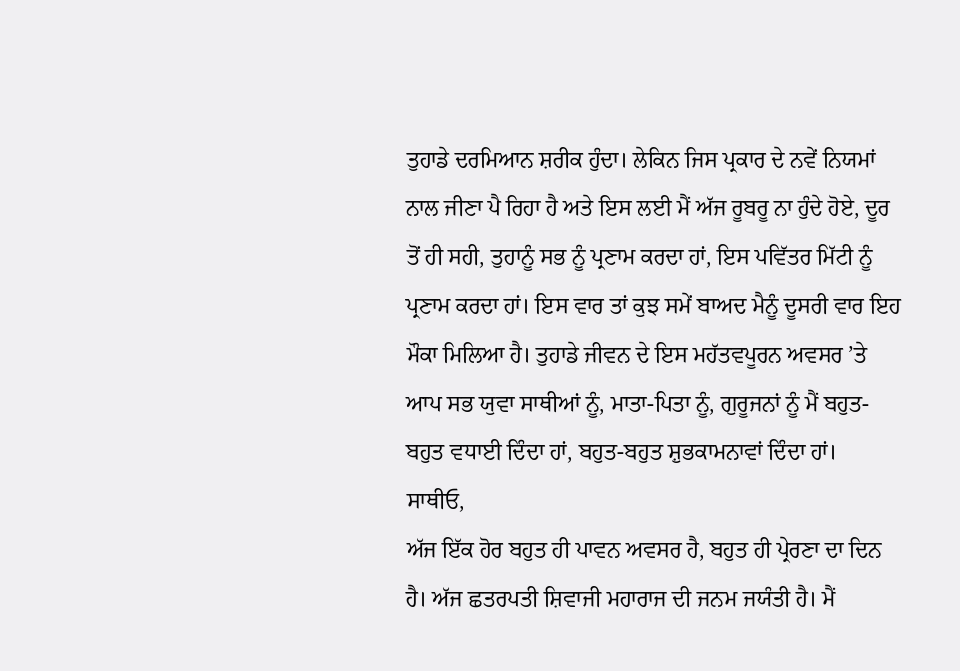ਤੁਹਾਡੇ ਦਰਮਿਆਨ ਸ਼ਰੀਕ ਹੁੰਦਾ। ਲੇਕਿਨ ਜਿਸ ਪ੍ਰਕਾਰ ਦੇ ਨਵੇਂ ਨਿਯਮਾਂ ਨਾਲ ਜੀਣਾ ਪੈ ਰਿਹਾ ਹੈ ਅਤੇ ਇਸ ਲਈ ਮੈਂ ਅੱਜ ਰੂਬਰੂ ਨਾ ਹੁੰਦੇ ਹੋਏ, ਦੂਰ ਤੋਂ ਹੀ ਸਹੀ, ਤੁਹਾਨੂੰ ਸਭ ਨੂੰ ਪ੍ਰਣਾਮ ਕਰਦਾ ਹਾਂ, ਇਸ ਪਵਿੱਤਰ ਮਿੱਟੀ ਨੂੰ ਪ੍ਰਣਾਮ ਕਰਦਾ ਹਾਂ। ਇਸ ਵਾਰ ਤਾਂ ਕੁਝ ਸਮੇਂ ਬਾਅਦ ਮੈਨੂੰ ਦੂਸਰੀ ਵਾਰ ਇਹ ਮੌਕਾ ਮਿਲਿਆ ਹੈ। ਤੁਹਾਡੇ ਜੀਵਨ ਦੇ ਇਸ ਮਹੱਤਵਪੂਰਨ ਅਵਸਰ ’ਤੇ ਆਪ ਸਭ ਯੁਵਾ ਸਾਥੀਆਂ ਨੂੰ, ਮਾਤਾ-ਪਿਤਾ ਨੂੰ, ਗੁਰੂਜਨਾਂ ਨੂੰ ਮੈਂ ਬਹੁਤ-ਬਹੁਤ ਵਧਾਈ ਦਿੰਦਾ ਹਾਂ, ਬਹੁਤ-ਬਹੁਤ ਸ਼ੁਭਕਾਮਨਾਵਾਂ ਦਿੰਦਾ ਹਾਂ।
ਸਾਥੀਓ,
ਅੱਜ ਇੱਕ ਹੋਰ ਬਹੁਤ ਹੀ ਪਾਵਨ ਅਵਸਰ ਹੈ, ਬਹੁਤ ਹੀ ਪ੍ਰੇਰਣਾ ਦਾ ਦਿਨ ਹੈ। ਅੱਜ ਛਤਰਪਤੀ ਸ਼ਿਵਾਜੀ ਮਹਾਰਾਜ ਦੀ ਜਨਮ ਜਯੰਤੀ ਹੈ। ਮੈਂ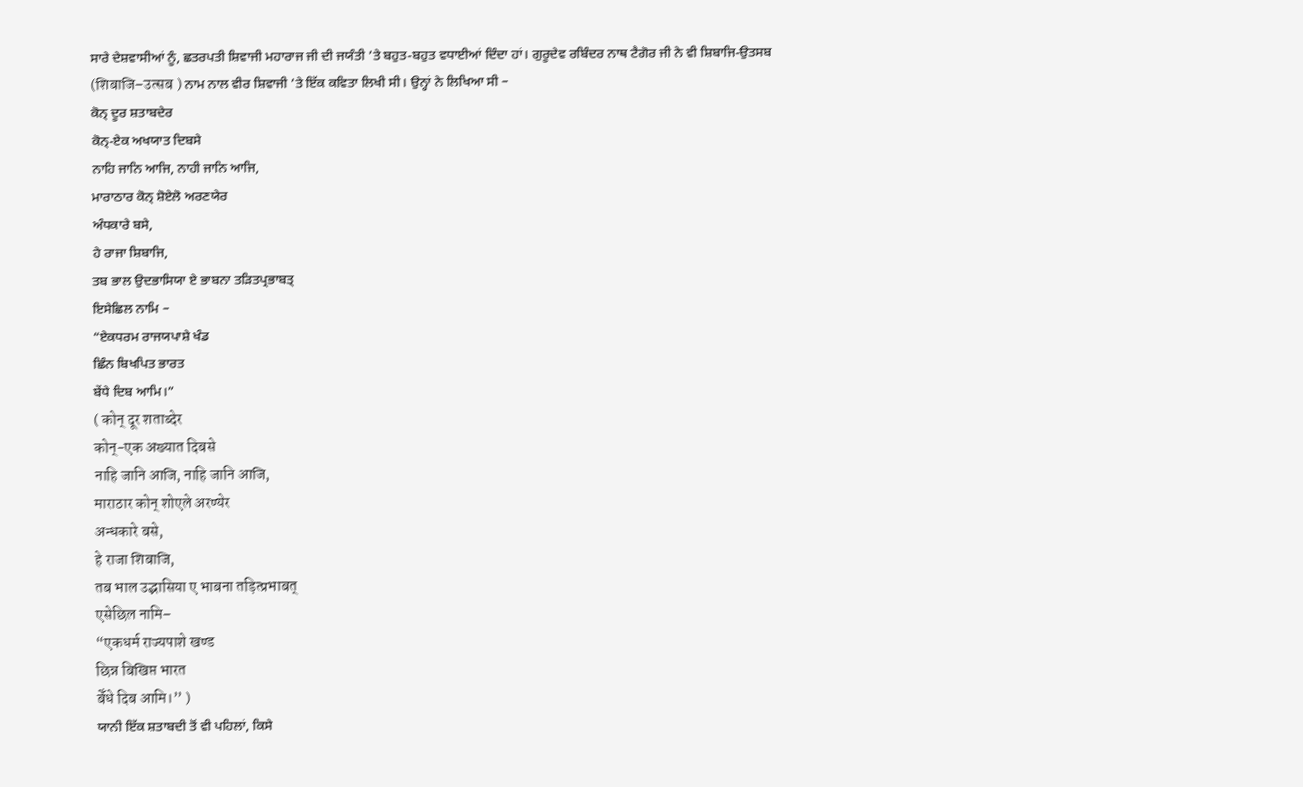ਸਾਰੇ ਦੇਸ਼ਵਾਸੀਆਂ ਨੂੰ, ਛਤਰਪਤੀ ਸ਼ਿਵਾਜੀ ਮਹਾਰਾਜ ਜੀ ਦੀ ਜਯੰਤੀ ’ਤੇ ਬਹੁਤ-ਬਹੁਤ ਵਧਾਈਆਂ ਦਿੰਦਾ ਹਾਂ। ਗੁਰੂਦੇਵ ਰਬਿੰਦਰ ਨਾਥ ਟੈਗੋਰ ਜੀ ਨੇ ਵੀ ਸ਼ਿਬਾਜਿ-ਉਤਸਬ (शिबाजि–उत्सब ) ਨਾਮ ਨਾਲ ਵੀਰ ਸ਼ਿਵਾਜੀ ’ਤੇ ਇੱਕ ਕਵਿਤਾ ਲਿਖੀ ਸੀ। ਉਨ੍ਹਾਂ ਨੇ ਲਿਖਿਆ ਸੀ –
ਕੋਨ੍ ਦੂਰ ਸ਼ਤਾਬਦੇਰ
ਕੋਨ੍-ਏਕ ਅਖਯਾਤ ਦਿਬਸੇ
ਨਾਹਿ ਜਾਨਿ ਆਜਿ, ਨਾਹੀ ਜਾਨਿ ਆਜਿ,
ਮਾਰਾਠਾਰ ਕੋਨ੍ ਸ਼ੋਏਲੋ ਅਰਣਯੇਰ
ਅੰਧਕਾਰੇ ਬਸੇ,
ਹੇ ਰਾਜਾ ਸ਼ਿਬਾਜਿ,
ਤਬ ਭਾਲ ਉਦਭਾਸਿਯਾ ਏ ਭਾਬਨਾ ਤੜਿਤਪ੍ਰਭਾਬਤ੍
ਇਸੇਛਿਲ ਨਾਮਿ –
“ਏਕਧਰਮ ਰਾਜਯਪਾਸ਼ੇ ਖੰਡ
ਛਿੰਨ ਬਿਖਪਿਤ ਭਾਰਤ
ਬੇਂਧੇ ਦਿਬ ਆਮਿ।”
( कोन् दूर शताब्देर
कोन्-एक अख्यात दिबसे
नाहि जानि आजि, नाहि जानि आजि,
माराठार कोन् शोएले अरण्येर
अन्धकारे बसे,
हे राजा शिबाजि,
तब भाल उद्भासिया ए भाबना तड़ित्प्रभाबत्
एसेछिल नामि–
“एकधर्म राज्यपाशे खण्ड
छिन्न बिखिप्त भारत
बेँधे दिब आमि।’’ )
ਯਾਨੀ ਇੱਕ ਸ਼ਤਾਬਦੀ ਤੋਂ ਵੀ ਪਹਿਲਾਂ, ਕਿਸੇ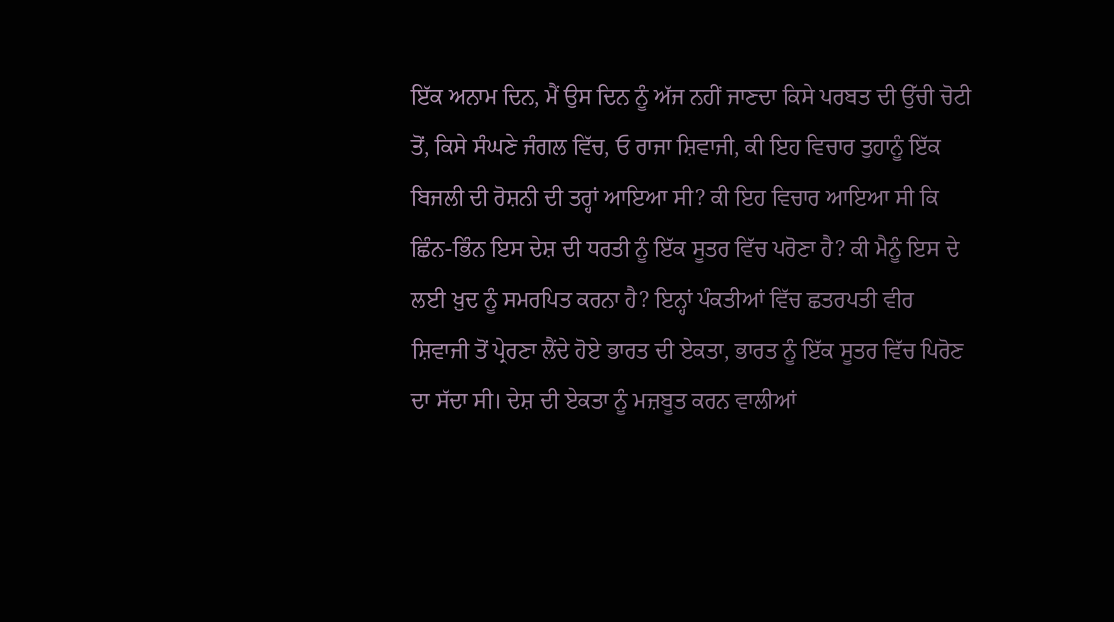ਇੱਕ ਅਨਾਮ ਦਿਨ, ਮੈਂ ਉਸ ਦਿਨ ਨੂੰ ਅੱਜ ਨਹੀਂ ਜਾਣਦਾ ਕਿਸੇ ਪਰਬਤ ਦੀ ਉੱਚੀ ਚੋਟੀ ਤੋਂ, ਕਿਸੇ ਸੰਘਣੇ ਜੰਗਲ ਵਿੱਚ, ਓ ਰਾਜਾ ਸ਼ਿਵਾਜੀ, ਕੀ ਇਹ ਵਿਚਾਰ ਤੁਹਾਨੂੰ ਇੱਕ ਬਿਜਲੀ ਦੀ ਰੋਸ਼ਨੀ ਦੀ ਤਰ੍ਹਾਂ ਆਇਆ ਸੀ? ਕੀ ਇਹ ਵਿਚਾਰ ਆਇਆ ਸੀ ਕਿ ਛਿੰਨ-ਭਿੰਨ ਇਸ ਦੇਸ਼ ਦੀ ਧਰਤੀ ਨੂੰ ਇੱਕ ਸੂਤਰ ਵਿੱਚ ਪਰੋਣਾ ਹੈ? ਕੀ ਮੈਨੂੰ ਇਸ ਦੇ ਲਈ ਖ਼ੁਦ ਨੂੰ ਸਮਰਪਿਤ ਕਰਨਾ ਹੈ? ਇਨ੍ਹਾਂ ਪੰਕਤੀਆਂ ਵਿੱਚ ਛਤਰਪਤੀ ਵੀਰ ਸ਼ਿਵਾਜੀ ਤੋਂ ਪ੍ਰੇਰਣਾ ਲੈਂਦੇ ਹੋਏ ਭਾਰਤ ਦੀ ਏਕਤਾ, ਭਾਰਤ ਨੂੰ ਇੱਕ ਸੂਤਰ ਵਿੱਚ ਪਿਰੋਣ ਦਾ ਸੱਦਾ ਸੀ। ਦੇਸ਼ ਦੀ ਏਕਤਾ ਨੂੰ ਮਜ਼ਬੂਤ ਕਰਨ ਵਾਲੀਆਂ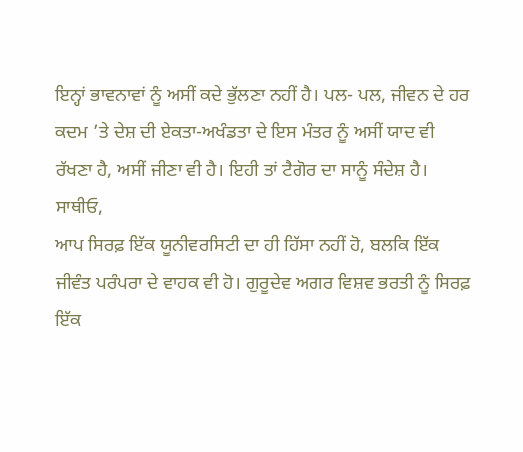ਇਨ੍ਹਾਂ ਭਾਵਨਾਵਾਂ ਨੂੰ ਅਸੀਂ ਕਦੇ ਭੁੱਲਣਾ ਨਹੀਂ ਹੈ। ਪਲ- ਪਲ, ਜੀਵਨ ਦੇ ਹਰ ਕਦਮ ’ਤੇ ਦੇਸ਼ ਦੀ ਏਕਤਾ-ਅਖੰਡਤਾ ਦੇ ਇਸ ਮੰਤਰ ਨੂੰ ਅਸੀਂ ਯਾਦ ਵੀ ਰੱਖਣਾ ਹੈ, ਅਸੀਂ ਜੀਣਾ ਵੀ ਹੈ। ਇਹੀ ਤਾਂ ਟੈਗੋਰ ਦਾ ਸਾਨੂੰ ਸੰਦੇਸ਼ ਹੈ।
ਸਾਥੀਓ,
ਆਪ ਸਿਰਫ਼ ਇੱਕ ਯੂਨੀਵਰਸਿਟੀ ਦਾ ਹੀ ਹਿੱਸਾ ਨਹੀਂ ਹੋ, ਬਲਕਿ ਇੱਕ ਜੀਵੰਤ ਪਰੰਪਰਾ ਦੇ ਵਾਹਕ ਵੀ ਹੋ। ਗੁਰੂਦੇਵ ਅਗਰ ਵਿਸ਼ਵ ਭਰਤੀ ਨੂੰ ਸਿਰਫ਼ ਇੱਕ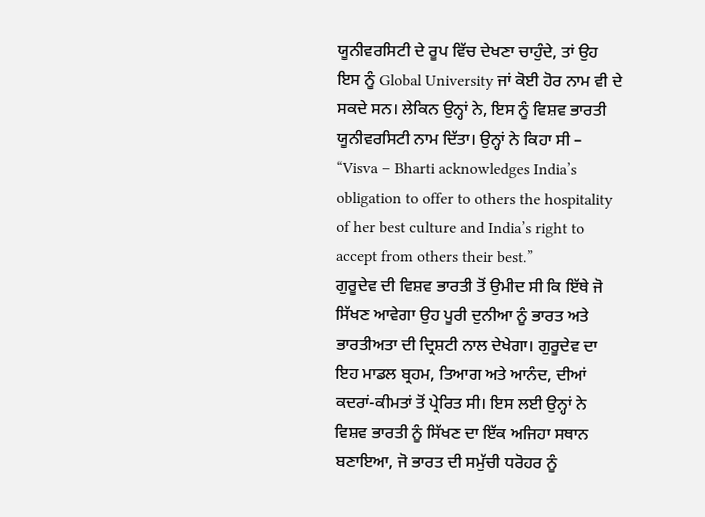ਯੂਨੀਵਰਸਿਟੀ ਦੇ ਰੂਪ ਵਿੱਚ ਦੇਖਣਾ ਚਾਹੁੰਦੇ, ਤਾਂ ਉਹ ਇਸ ਨੂੰ Global University ਜਾਂ ਕੋਈ ਹੋਰ ਨਾਮ ਵੀ ਦੇ ਸਕਦੇ ਸਨ। ਲੇਕਿਨ ਉਨ੍ਹਾਂ ਨੇ, ਇਸ ਨੂੰ ਵਿਸ਼ਵ ਭਾਰਤੀ ਯੂਨੀਵਰਸਿਟੀ ਨਾਮ ਦਿੱਤਾ। ਉਨ੍ਹਾਂ ਨੇ ਕਿਹਾ ਸੀ – “Visva – Bharti acknowledges India’s obligation to offer to others the hospitality of her best culture and India’s right to accept from others their best.”
ਗੁਰੂਦੇਵ ਦੀ ਵਿਸ਼ਵ ਭਾਰਤੀ ਤੋਂ ਉਮੀਦ ਸੀ ਕਿ ਇੱਥੇ ਜੋ ਸਿੱਖਣ ਆਵੇਗਾ ਉਹ ਪੂਰੀ ਦੁਨੀਆ ਨੂੰ ਭਾਰਤ ਅਤੇ ਭਾਰਤੀਅਤਾ ਦੀ ਦ੍ਰਿਸ਼ਟੀ ਨਾਲ ਦੇਖੇਗਾ। ਗੁਰੂਦੇਵ ਦਾ ਇਹ ਮਾਡਲ ਬ੍ਰਹਮ, ਤਿਆਗ ਅਤੇ ਆਨੰਦ, ਦੀਆਂ ਕਦਰਾਂ-ਕੀਮਤਾਂ ਤੋਂ ਪ੍ਰੇਰਿਤ ਸੀ। ਇਸ ਲਈ ਉਨ੍ਹਾਂ ਨੇ ਵਿਸ਼ਵ ਭਾਰਤੀ ਨੂੰ ਸਿੱਖਣ ਦਾ ਇੱਕ ਅਜਿਹਾ ਸਥਾਨ ਬਣਾਇਆ, ਜੋ ਭਾਰਤ ਦੀ ਸਮੁੱਚੀ ਧਰੋਹਰ ਨੂੰ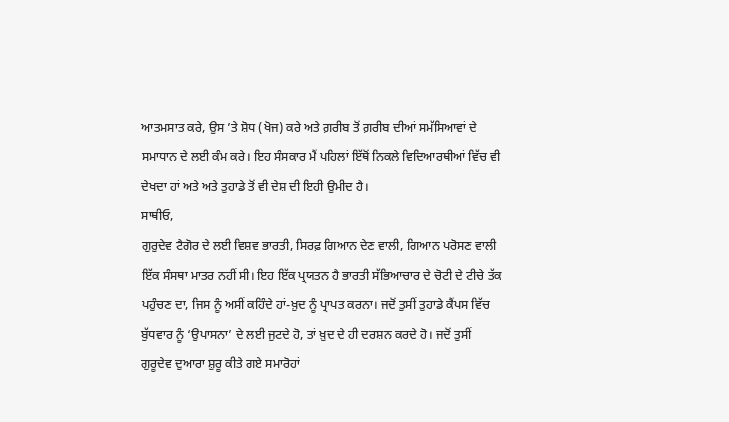ਆਤਮਸਾਤ ਕਰੇ, ਉਸ ’ਤੇ ਸ਼ੋਧ (ਖੋਜ) ਕਰੇ ਅਤੇ ਗ਼ਰੀਬ ਤੋਂ ਗ਼ਰੀਬ ਦੀਆਂ ਸਮੱਸਿਆਵਾਂ ਦੇ ਸਮਾਧਾਨ ਦੇ ਲਈ ਕੰਮ ਕਰੇ। ਇਹ ਸੰਸਕਾਰ ਮੈਂ ਪਹਿਲਾਂ ਇੱਥੋਂ ਨਿਕਲੇ ਵਿਦਿਆਰਥੀਆਂ ਵਿੱਚ ਵੀ ਦੇਖਦਾ ਹਾਂ ਅਤੇ ਅਤੇ ਤੁਹਾਡੇ ਤੋਂ ਵੀ ਦੇਸ਼ ਦੀ ਇਹੀ ਉਮੀਦ ਹੈ।
ਸਾਥੀਓ,
ਗੁਰੁਦੇਵ ਟੈਗੋਰ ਦੇ ਲਈ ਵਿਸ਼ਵ ਭਾਰਤੀ, ਸਿਰਫ਼ ਗਿਆਨ ਦੇਣ ਵਾਲੀ, ਗਿਆਨ ਪਰੋਸਣ ਵਾਲੀ ਇੱਕ ਸੰਸਥਾ ਮਾਤਰ ਨਹੀਂ ਸੀ। ਇਹ ਇੱਕ ਪ੍ਰਯਤਨ ਹੈ ਭਾਰਤੀ ਸੱਭਿਆਚਾਰ ਦੇ ਚੋਟੀ ਦੇ ਟੀਚੇ ਤੱਕ ਪਹੁੰਚਣ ਦਾ, ਜਿਸ ਨੂੰ ਅਸੀਂ ਕਹਿੰਦੇ ਹਾਂ-ਖ਼ੁਦ ਨੂੰ ਪ੍ਰਾਪਤ ਕਰਨਾ। ਜਦੋਂ ਤੁਸੀਂ ਤੁਹਾਡੇ ਕੈਂਪਸ ਵਿੱਚ ਬੁੱਧਵਾਰ ਨੂੰ ‘ਉਪਾਸਨਾ’ ਦੇ ਲਈ ਜੁਟਦੇ ਹੋ, ਤਾਂ ਖ਼ੁਦ ਦੇ ਹੀ ਦਰਸ਼ਨ ਕਰਦੇ ਹੋ। ਜਦੋਂ ਤੁਸੀਂ ਗੁਰੂਦੇਵ ਦੁਆਰਾ ਸ਼ੁਰੂ ਕੀਤੇ ਗਏ ਸਮਾਰੋਹਾਂ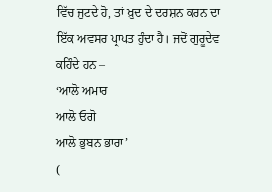ਵਿੱਚ ਜੁਟਦੇ ਹੋ, ਤਾਂ ਖ਼ੁਦ ਦੇ ਦਰਸ਼ਨ ਕਰਨ ਦਾ ਇੱਕ ਅਵਸਰ ਪ੍ਰਾਪਤ ਹੁੰਦਾ ਹੈ। ਜਦੋਂ ਗੁਰੂਦੇਵ ਕਹਿੰਦੇ ਹਨ –
‘ਆਲੋ ਅਮਾਰ
ਆਲੋ ਓਗੋ
ਆਲੋ ਭੁਬਨ ਭਾਰਾ’
(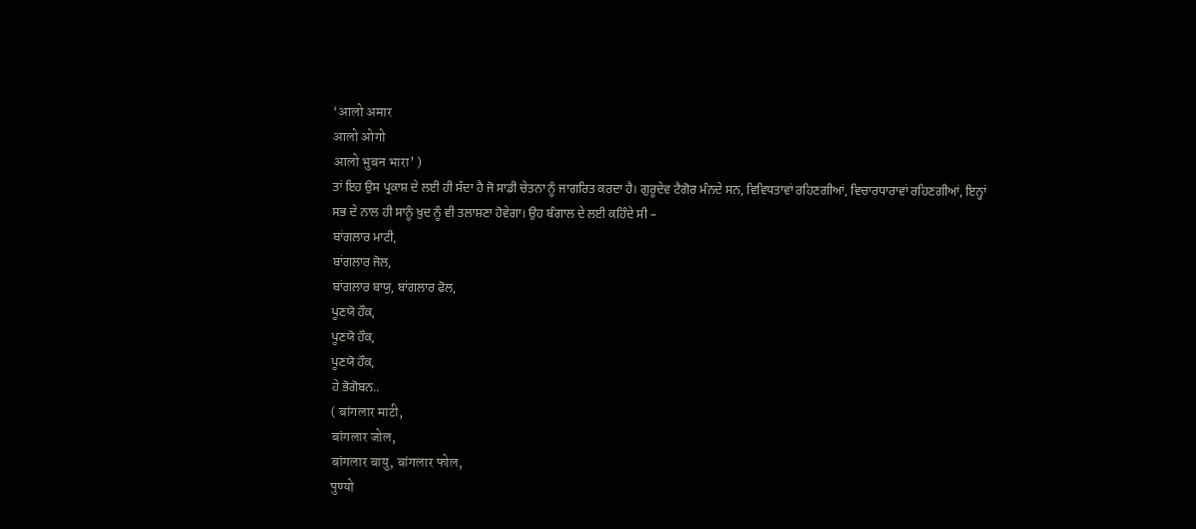‘आलो अमार
आलो ओगो
आलो भुबन भारा’ )
ਤਾਂ ਇਹ ਉਸ ਪ੍ਰਕਾਸ਼ ਦੇ ਲਈ ਹੀ ਸੱਦਾ ਹੈ ਜੋ ਸਾਡੀ ਚੇਤਨਾ ਨੂੰ ਜਾਗਰਿਤ ਕਰਦਾ ਹੈ। ਗੁਰੂਦੇਵ ਟੈਗੋਰ ਮੰਨਦੇ ਸਨ, ਵਿਵਿਧਤਾਵਾਂ ਰਹਿਣਗੀਆਂ, ਵਿਚਾਰਧਾਰਾਵਾਂ ਰਹਿਣਗੀਆਂ, ਇਨ੍ਹਾਂ ਸਭ ਦੇ ਨਾਲ ਹੀ ਸਾਨੂੰ ਖ਼ੁਦ ਨੂੰ ਵੀ ਤਲਾਸ਼ਣਾ ਹੋਵੇਗਾ। ਉਹ ਬੰਗਾਲ ਦੇ ਲਈ ਕਹਿੰਦੇ ਸੀ –
ਬਾਂਗਲਾਰ ਮਾਟੀ,
ਬਾਂਗਲਾਰ ਜੋਲ,
ਬਾਂਗਲਾਰ ਬਾਯੁ, ਬਾਂਗਲਾਰ ਫੋਲ,
ਪੂਣਯੋ ਹੌਕ,
ਪੂਣਯੋ ਹੌਕ,
ਪੂਣਯੋ ਹੌਕ,
ਹੇ ਭੋਗੋਬਨ..
( बांगलार माटी,
बांगलार जोल,
बांगलार बायु, बांगलार फोल,
पुण्यो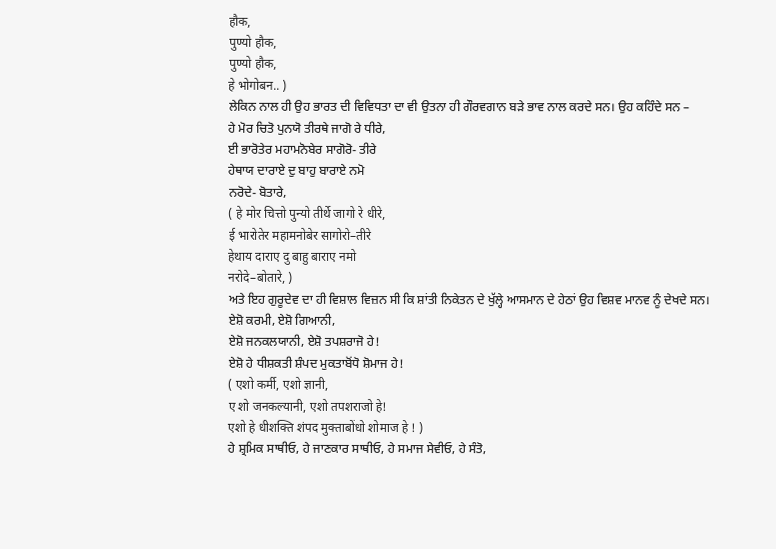हौक,
पुण्यो हौक,
पुण्यो हौक,
हे भोगोबन.. )
ਲੇਕਿਨ ਨਾਲ ਹੀ ਉਹ ਭਾਰਤ ਦੀ ਵਿਵਿਧਤਾ ਦਾ ਵੀ ਉਤਨਾ ਹੀ ਗੌਰਵਗਾਨ ਬੜੇ ਭਾਵ ਨਾਲ ਕਰਦੇ ਸਨ। ਉਹ ਕਹਿੰਦੇ ਸਨ –
ਹੇ ਮੋਰ ਚਿਤੋ ਪੁਨਯੋ ਤੀਰਥੇ ਜਾਗੋ ਰੇ ਧੀਰੇ,
ਈ ਭਾਰੋਤੇਰ ਮਹਾਮਨੋਬੇਰ ਸਾਗੋਰੋ- ਤੀਰੇ
ਹੇਥਾਯ ਦਾਰਾਏ ਦੁ ਬਾਹੁ ਬਾਰਾਏ ਨਮੋ
ਨਰੋਦੇ- ਬੋਤਾਰੇ,
( हे मोर चित्तो पुन्यो तीर्थे जागो रे धीरे,
ई भारोतेर महामनोबेर सागोरो–तीरे
हेथाय दाराए दु बाहु बाराए नमो
नरोदे–बोतारे, )
ਅਤੇ ਇਹ ਗੁਰੂਦੇਵ ਦਾ ਹੀ ਵਿਸ਼ਾਲ ਵਿਜ਼ਨ ਸੀ ਕਿ ਸ਼ਾਂਤੀ ਨਿਕੇਤਨ ਦੇ ਖੁੱਲ੍ਹੇ ਆਸਮਾਨ ਦੇ ਹੇਠਾਂ ਉਹ ਵਿਸ਼ਵ ਮਾਨਵ ਨੂੰ ਦੇਖਦੇ ਸਨ।
ਏਸ਼ੋ ਕਰਮੀ, ਏਸ਼ੋ ਗਿਆਨੀ,
ਏਸ਼ੋ ਜਨਕਲਯਾਨੀ, ਏਸ਼ੋ ਤਪਸ਼ਰਾਜੋ ਹੇ!
ਏਸ਼ੋ ਹੇ ਧੀਸ਼ਕਤੀ ਸ਼ੰਪਦ ਮੁਕਤਾਬੋਂਧੋ ਸ਼ੋਮਾਜ ਹੇ!
( एशो कर्मी, एशो ज्ञानी,
ए शो जनकल्यानी, एशो तपशराजो हे!
एशो हे धीशक्ति शंपद मुक्ताबोंधो शोमाज हे ! )
ਹੇ ਸ਼੍ਰਮਿਕ ਸਾਥੀਓ, ਹੇ ਜਾਣਕਾਰ ਸਾਥੀਓ, ਹੇ ਸਮਾਜ ਸੇਵੀਓ, ਹੇ ਸੰਤੋ,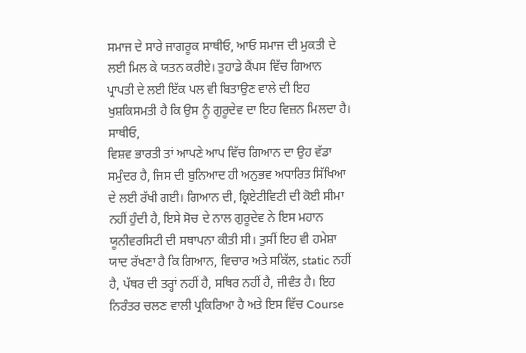ਸਮਾਜ ਦੇ ਸਾਰੇ ਜਾਗਰੂਕ ਸਾਥੀਓ, ਆਓ ਸਮਾਜ ਦੀ ਮੁਕਤੀ ਦੇ ਲਈ ਮਿਲ ਕੇ ਯਤਨ ਕਰੀਏ। ਤੁਹਾਡੇ ਕੈਂਪਸ ਵਿੱਚ ਗਿਆਨ ਪ੍ਰਾਪਤੀ ਦੇ ਲਈ ਇੱਕ ਪਲ ਵੀ ਬਿਤਾਉਣ ਵਾਲੇ ਦੀ ਇਹ ਖੁਸ਼ਕਿਸਮਤੀ ਹੈ ਕਿ ਉਸ ਨੂੰ ਗੁਰੂਦੇਵ ਦਾ ਇਹ ਵਿਜ਼ਨ ਮਿਲਦਾ ਹੈ।
ਸਾਥੀਓ,
ਵਿਸ਼ਵ ਭਾਰਤੀ ਤਾਂ ਆਪਣੇ ਆਪ ਵਿੱਚ ਗਿਆਨ ਦਾ ਉਹ ਵੱਡਾ ਸਮੁੰਦਰ ਹੈ, ਜਿਸ ਦੀ ਬੁਨਿਆਦ ਹੀ ਅਨੁਭਵ ਅਧਾਰਿਤ ਸਿੱਖਿਆ ਦੇ ਲਈ ਰੱਖੀ ਗਈ। ਗਿਆਨ ਦੀ, ਕ੍ਰਿਏਟੀਵਿਟੀ ਦੀ ਕੋਈ ਸੀਮਾ ਨਹੀਂ ਹੁੰਦੀ ਹੈ, ਇਸੇ ਸੋਚ ਦੇ ਨਾਲ ਗੁਰੂਦੇਵ ਨੇ ਇਸ ਮਹਾਨ ਯੂਨੀਵਰਸਿਟੀ ਦੀ ਸਥਾਪਨਾ ਕੀਤੀ ਸੀ। ਤੁਸੀਂ ਇਹ ਵੀ ਹਮੇਸ਼ਾ ਯਾਦ ਰੱਖਣਾ ਹੈ ਕਿ ਗਿਆਨ, ਵਿਚਾਰ ਅਤੇ ਸਕਿੱਲ, static ਨਹੀਂ ਹੈ, ਪੱਥਰ ਦੀ ਤਰ੍ਹਾਂ ਨਹੀਂ ਹੈ, ਸਥਿਰ ਨਹੀਂ ਹੈ, ਜੀਵੰਤ ਹੈ। ਇਹ ਨਿਰੰਤਰ ਚਲਣ ਵਾਲੀ ਪ੍ਰਕਿਰਿਆ ਹੈ ਅਤੇ ਇਸ ਵਿੱਚ Course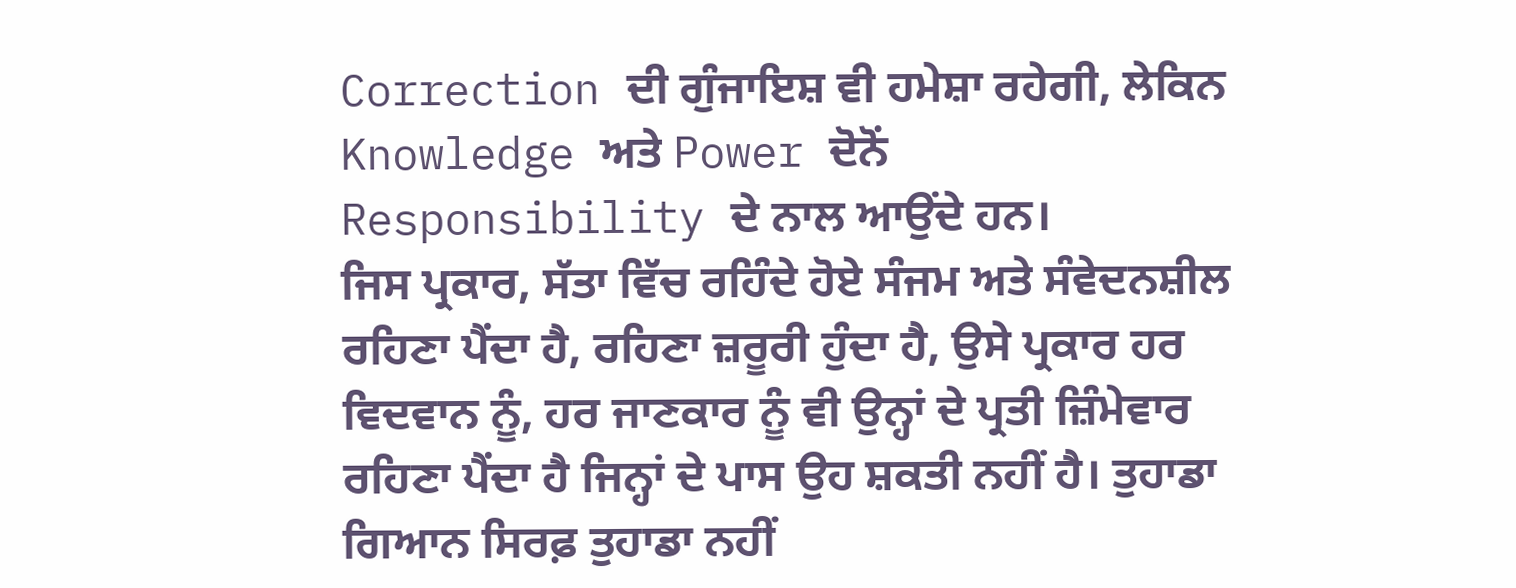Correction ਦੀ ਗੁੰਜਾਇਸ਼ ਵੀ ਹਮੇਸ਼ਾ ਰਹੇਗੀ, ਲੇਕਿਨ Knowledge ਅਤੇ Power ਦੋਨੋਂ Responsibility ਦੇ ਨਾਲ ਆਉਂਦੇ ਹਨ।
ਜਿਸ ਪ੍ਰਕਾਰ, ਸੱਤਾ ਵਿੱਚ ਰਹਿੰਦੇ ਹੋਏ ਸੰਜਮ ਅਤੇ ਸੰਵੇਦਨਸ਼ੀਲ ਰਹਿਣਾ ਪੈਂਦਾ ਹੈ, ਰਹਿਣਾ ਜ਼ਰੂਰੀ ਹੁੰਦਾ ਹੈ, ਉਸੇ ਪ੍ਰਕਾਰ ਹਰ ਵਿਦਵਾਨ ਨੂੰ, ਹਰ ਜਾਣਕਾਰ ਨੂੰ ਵੀ ਉਨ੍ਹਾਂ ਦੇ ਪ੍ਰਤੀ ਜ਼ਿੰਮੇਵਾਰ ਰਹਿਣਾ ਪੈਂਦਾ ਹੈ ਜਿਨ੍ਹਾਂ ਦੇ ਪਾਸ ਉਹ ਸ਼ਕਤੀ ਨਹੀਂ ਹੈ। ਤੁਹਾਡਾ ਗਿਆਨ ਸਿਰਫ਼ ਤੁਹਾਡਾ ਨਹੀਂ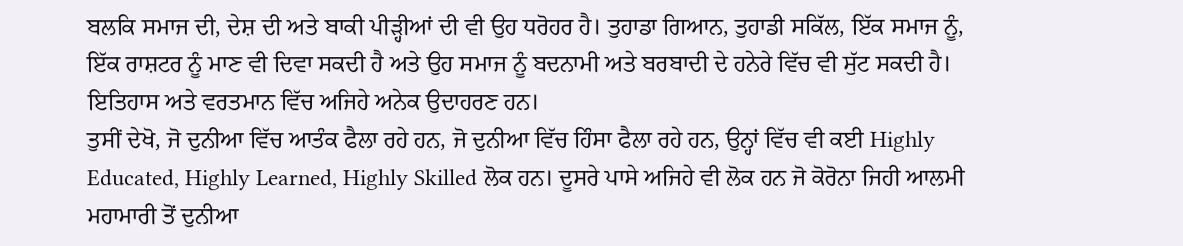ਬਲਕਿ ਸਮਾਜ ਦੀ, ਦੇਸ਼ ਦੀ ਅਤੇ ਬਾਕੀ ਪੀੜ੍ਹੀਆਂ ਦੀ ਵੀ ਉਹ ਧਰੋਹਰ ਹੈ। ਤੁਹਾਡਾ ਗਿਆਨ, ਤੁਹਾਡੀ ਸਕਿੱਲ, ਇੱਕ ਸਮਾਜ ਨੂੰ, ਇੱਕ ਰਾਸ਼ਟਰ ਨੂੰ ਮਾਣ ਵੀ ਦਿਵਾ ਸਕਦੀ ਹੈ ਅਤੇ ਉਹ ਸਮਾਜ ਨੂੰ ਬਦਨਾਮੀ ਅਤੇ ਬਰਬਾਦੀ ਦੇ ਹਨੇਰੇ ਵਿੱਚ ਵੀ ਸੁੱਟ ਸਕਦੀ ਹੈ। ਇਤਿਹਾਸ ਅਤੇ ਵਰਤਮਾਨ ਵਿੱਚ ਅਜਿਹੇ ਅਨੇਕ ਉਦਾਹਰਣ ਹਨ।
ਤੁਸੀਂ ਦੇਖੋ, ਜੋ ਦੁਨੀਆ ਵਿੱਚ ਆਤੰਕ ਫੈਲਾ ਰਹੇ ਹਨ, ਜੋ ਦੁਨੀਆ ਵਿੱਚ ਹਿੰਸਾ ਫੈਲਾ ਰਹੇ ਹਨ, ਉਨ੍ਹਾਂ ਵਿੱਚ ਵੀ ਕਈ Highly Educated, Highly Learned, Highly Skilled ਲੋਕ ਹਨ। ਦੂਸਰੇ ਪਾਸੇ ਅਜਿਹੇ ਵੀ ਲੋਕ ਹਨ ਜੋ ਕੋਰੋਨਾ ਜਿਹੀ ਆਲਮੀ ਮਹਾਮਾਰੀ ਤੋਂ ਦੁਨੀਆ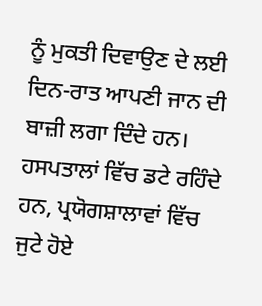ਨੂੰ ਮੁਕਤੀ ਦਿਵਾਉਣ ਦੇ ਲਈ ਦਿਨ-ਰਾਤ ਆਪਣੀ ਜਾਨ ਦੀ ਬਾਜ਼ੀ ਲਗਾ ਦਿੰਦੇ ਹਨ। ਹਸਪਤਾਲਾਂ ਵਿੱਚ ਡਟੇ ਰਹਿੰਦੇ ਹਨ, ਪ੍ਰਯੋਗਸ਼ਾਲਾਵਾਂ ਵਿੱਚ ਜੁਟੇ ਹੋਏ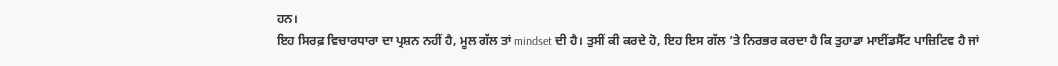ਹਨ।
ਇਹ ਸਿਰਫ਼ ਵਿਚਾਰਧਾਰਾ ਦਾ ਪ੍ਰਸ਼ਨ ਨਹੀਂ ਹੈ, ਮੂਲ ਗੱਲ ਤਾਂ mindset ਦੀ ਹੈ। ਤੁਸੀਂ ਕੀ ਕਰਦੇ ਹੋ, ਇਹ ਇਸ ਗੱਲ ’ਤੇ ਨਿਰਭਰ ਕਰਦਾ ਹੈ ਕਿ ਤੁਹਾਡਾ ਮਾਈਂਡਸੈੱਟ ਪਾਜ਼ਿਟਿਵ ਹੈ ਜਾਂ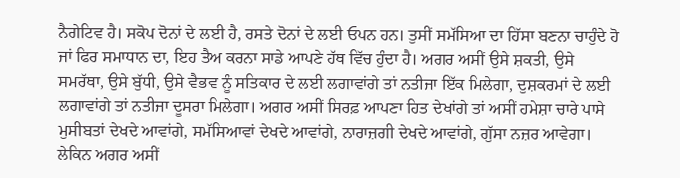ਨੈਗੇਟਿਵ ਹੈ। ਸਕੋਪ ਦੋਨਾਂ ਦੇ ਲਈ ਹੈ, ਰਸਤੇ ਦੋਨਾਂ ਦੇ ਲਈ ਓਪਨ ਹਨ। ਤੁਸੀਂ ਸਮੱਸਿਆ ਦਾ ਹਿੱਸਾ ਬਣਨਾ ਚਾਹੁੰਦੇ ਹੋ ਜਾਂ ਫਿਰ ਸਮਾਧਾਨ ਦਾ, ਇਹ ਤੈਅ ਕਰਨਾ ਸਾਡੇ ਆਪਣੇ ਹੱਥ ਵਿੱਚ ਹੁੰਦਾ ਹੈ। ਅਗਰ ਅਸੀਂ ਉਸੇ ਸ਼ਕਤੀ, ਉਸੇ ਸਮਰੱਥਾ, ਉਸੇ ਬੁੱਧੀ, ਉਸੇ ਵੈਭਵ ਨੂੰ ਸਤਿਕਾਰ ਦੇ ਲਈ ਲਗਾਵਾਂਗੇ ਤਾਂ ਨਤੀਜਾ ਇੱਕ ਮਿਲੇਗਾ, ਦੁਸ਼ਕਰਮਾਂ ਦੇ ਲਈ ਲਗਾਵਾਂਗੇ ਤਾਂ ਨਤੀਜਾ ਦੂਸਰਾ ਮਿਲੇਗਾ। ਅਗਰ ਅਸੀਂ ਸਿਰਫ਼ ਆਪਣਾ ਹਿਤ ਦੇਖਾਂਗੇ ਤਾਂ ਅਸੀਂ ਹਮੇਸ਼ਾ ਚਾਰੇ ਪਾਸੇ ਮੁਸੀਬਤਾਂ ਦੇਖਦੇ ਆਵਾਂਗੇ, ਸਮੱਸਿਆਵਾਂ ਦੇਖਦੇ ਆਵਾਂਗੇ, ਨਾਰਾਜ਼ਗੀ ਦੇਖਦੇ ਆਵਾਂਗੇ, ਗੁੱਸਾ ਨਜ਼ਰ ਆਵੇਗਾ।
ਲੇਕਿਨ ਅਗਰ ਅਸੀਂ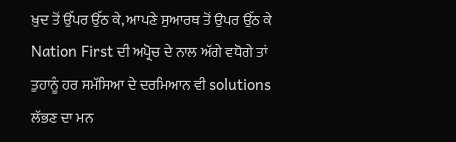ਖ਼ੁਦ ਤੋਂ ਉੱਪਰ ਉੱਠ ਕੇ, ਆਪਣੇ ਸੁਆਰਥ ਤੋਂ ਉਪਰ ਉੱਠ ਕੇ Nation First ਦੀ ਅਪ੍ਰੋਚ ਦੇ ਨਾਲ ਅੱਗੇ ਵਧੋਗੇ ਤਾਂ ਤੁਹਾਨੂੰ ਹਰ ਸਮੱਸਿਆ ਦੇ ਦਰਮਿਆਨ ਵੀ solutions ਲੱਭਣ ਦਾ ਮਨ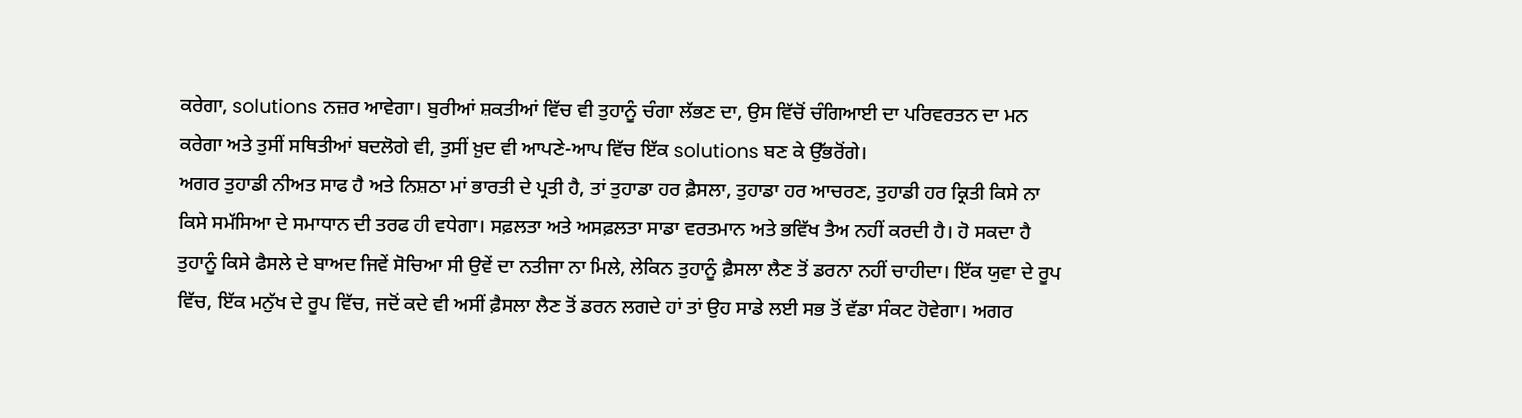ਕਰੇਗਾ, solutions ਨਜ਼ਰ ਆਵੇਗਾ। ਬੁਰੀਆਂ ਸ਼ਕਤੀਆਂ ਵਿੱਚ ਵੀ ਤੁਹਾਨੂੰ ਚੰਗਾ ਲੱਭਣ ਦਾ, ਉਸ ਵਿੱਚੋਂ ਚੰਗਿਆਈ ਦਾ ਪਰਿਵਰਤਨ ਦਾ ਮਨ ਕਰੇਗਾ ਅਤੇ ਤੁਸੀਂ ਸਥਿਤੀਆਂ ਬਦਲੋਗੇ ਵੀ, ਤੁਸੀਂ ਖ਼ੁਦ ਵੀ ਆਪਣੇ-ਆਪ ਵਿੱਚ ਇੱਕ solutions ਬਣ ਕੇ ਉੱਭਰੋਂਗੇ।
ਅਗਰ ਤੁਹਾਡੀ ਨੀਅਤ ਸਾਫ ਹੈ ਅਤੇ ਨਿਸ਼ਠਾ ਮਾਂ ਭਾਰਤੀ ਦੇ ਪ੍ਰਤੀ ਹੈ, ਤਾਂ ਤੁਹਾਡਾ ਹਰ ਫ਼ੈਸਲਾ, ਤੁਹਾਡਾ ਹਰ ਆਚਰਣ, ਤੁਹਾਡੀ ਹਰ ਕ੍ਰਿਤੀ ਕਿਸੇ ਨਾ ਕਿਸੇ ਸਮੱਸਿਆ ਦੇ ਸਮਾਧਾਨ ਦੀ ਤਰਫ ਹੀ ਵਧੇਗਾ। ਸਫ਼ਲਤਾ ਅਤੇ ਅਸਫ਼ਲਤਾ ਸਾਡਾ ਵਰਤਮਾਨ ਅਤੇ ਭਵਿੱਖ ਤੈਅ ਨਹੀਂ ਕਰਦੀ ਹੈ। ਹੋ ਸਕਦਾ ਹੈ ਤੁਹਾਨੂੰ ਕਿਸੇ ਫੈਸਲੇ ਦੇ ਬਾਅਦ ਜਿਵੇਂ ਸੋਚਿਆ ਸੀ ਉਵੇਂ ਦਾ ਨਤੀਜਾ ਨਾ ਮਿਲੇ, ਲੇਕਿਨ ਤੁਹਾਨੂੰ ਫ਼ੈਸਲਾ ਲੈਣ ਤੋਂ ਡਰਨਾ ਨਹੀਂ ਚਾਹੀਦਾ। ਇੱਕ ਯੁਵਾ ਦੇ ਰੂਪ ਵਿੱਚ, ਇੱਕ ਮਨੁੱਖ ਦੇ ਰੂਪ ਵਿੱਚ, ਜਦੋਂ ਕਦੇ ਵੀ ਅਸੀਂ ਫ਼ੈਸਲਾ ਲੈਣ ਤੋਂ ਡਰਨ ਲਗਦੇ ਹਾਂ ਤਾਂ ਉਹ ਸਾਡੇ ਲਈ ਸਭ ਤੋਂ ਵੱਡਾ ਸੰਕਟ ਹੋਵੇਗਾ। ਅਗਰ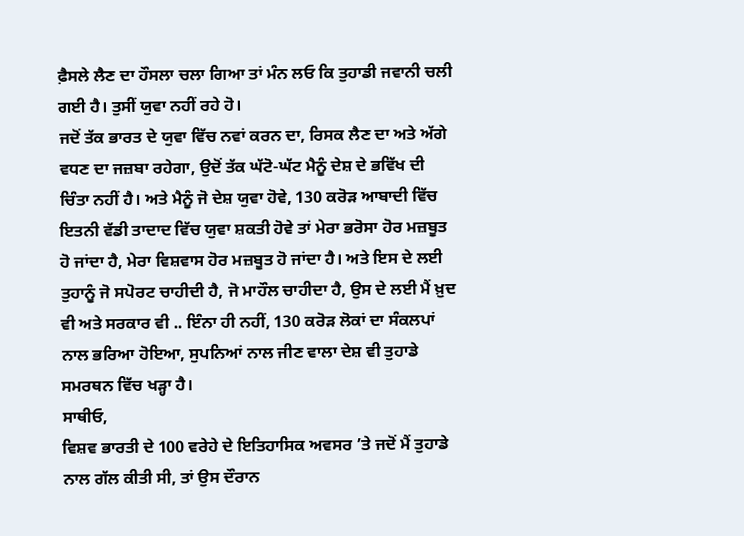ਫ਼ੈਸਲੇ ਲੈਣ ਦਾ ਹੌਸਲਾ ਚਲਾ ਗਿਆ ਤਾਂ ਮੰਨ ਲਓ ਕਿ ਤੁਹਾਡੀ ਜਵਾਨੀ ਚਲੀ ਗਈ ਹੈ। ਤੁਸੀਂ ਯੁਵਾ ਨਹੀਂ ਰਹੇ ਹੋ।
ਜਦੋਂ ਤੱਕ ਭਾਰਤ ਦੇ ਯੁਵਾ ਵਿੱਚ ਨਵਾਂ ਕਰਨ ਦਾ, ਰਿਸਕ ਲੈਣ ਦਾ ਅਤੇ ਅੱਗੇ ਵਧਣ ਦਾ ਜਜ਼ਬਾ ਰਹੇਗਾ, ਉਦੋਂ ਤੱਕ ਘੱਟੋ-ਘੱਟ ਮੈਨੂੰ ਦੇਸ਼ ਦੇ ਭਵਿੱਖ ਦੀ ਚਿੰਤਾ ਨਹੀਂ ਹੈ। ਅਤੇ ਮੈਨੂੰ ਜੋ ਦੇਸ਼ ਯੁਵਾ ਹੋਵੇ, 130 ਕਰੋੜ ਆਬਾਦੀ ਵਿੱਚ ਇਤਨੀ ਵੱਡੀ ਤਾਦਾਦ ਵਿੱਚ ਯੁਵਾ ਸ਼ਕਤੀ ਹੋਵੇ ਤਾਂ ਮੇਰਾ ਭਰੋਸਾ ਹੋਰ ਮਜ਼ਬੂਤ ਹੋ ਜਾਂਦਾ ਹੈ, ਮੇਰਾ ਵਿਸ਼ਵਾਸ ਹੋਰ ਮਜ਼ਬੂਤ ਹੋ ਜਾਂਦਾ ਹੈ। ਅਤੇ ਇਸ ਦੇ ਲਈ ਤੁਹਾਨੂੰ ਜੋ ਸਪੋਰਟ ਚਾਹੀਦੀ ਹੈ, ਜੋ ਮਾਹੌਲ ਚਾਹੀਦਾ ਹੈ, ਉਸ ਦੇ ਲਈ ਮੈਂ ਖ਼ੁਦ ਵੀ ਅਤੇ ਸਰਕਾਰ ਵੀ .. ਇੰਨਾ ਹੀ ਨਹੀਂ, 130 ਕਰੋੜ ਲੋਕਾਂ ਦਾ ਸੰਕਲਪਾਂ ਨਾਲ ਭਰਿਆ ਹੋਇਆ, ਸੁਪਨਿਆਂ ਨਾਲ ਜੀਣ ਵਾਲਾ ਦੇਸ਼ ਵੀ ਤੁਹਾਡੇ ਸਮਰਥਨ ਵਿੱਚ ਖੜ੍ਹਾ ਹੈ।
ਸਾਥੀਓ,
ਵਿਸ਼ਵ ਭਾਰਤੀ ਦੇ 100 ਵਰੇਹੇ ਦੇ ਇਤਿਹਾਸਿਕ ਅਵਸਰ ’ਤੇ ਜਦੋਂ ਮੈਂ ਤੁਹਾਡੇ ਨਾਲ ਗੱਲ ਕੀਤੀ ਸੀ, ਤਾਂ ਉਸ ਦੌਰਾਨ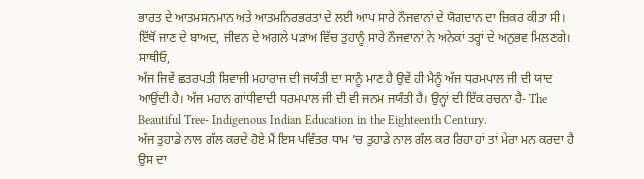ਭਾਰਤ ਦੇ ਆਤਮਸਨਮਾਨ ਅਤੇ ਆਤਮਨਿਰਭਰਤਾ ਦੇ ਲਈ ਆਪ ਸਾਰੇ ਨੌਜਵਾਨਾਂ ਦੇ ਯੋਗਦਾਨ ਦਾ ਜ਼ਿਕਰ ਕੀਤਾ ਸੀ। ਇੱਥੋਂ ਜਾਣ ਦੇ ਬਾਅਦ, ਜੀਵਨ ਦੇ ਅਗਲੇ ਪੜਾਅ ਵਿੱਚ ਤੁਹਾਨੂੰ ਸਾਰੇ ਨੌਜਵਾਨਾਂ ਨੇ ਅਨੇਕਾਂ ਤਰ੍ਹਾਂ ਦੇ ਅਨੁਭਵ ਮਿਲਣਗੇ।
ਸਾਥੀਓ,
ਅੱਜ ਜਿਵੇਂ ਛਤਰਪਤੀ ਸ਼ਿਵਾਜੀ ਮਹਾਰਾਜ ਦੀ ਜਯੰਤੀ ਦਾ ਸਾਨੂੰ ਮਾਣ ਹੈ ਉਵੇਂ ਹੀ ਮੈਨੂੰ ਅੱਜ ਧਰਮਪਾਲ ਜੀ ਦੀ ਯਾਦ ਆਉਂਦੀ ਹੈ। ਅੱਜ ਮਹਾਨ ਗਾਂਧੀਵਾਦੀ ਧਰਮਪਾਲ ਜੀ ਦੀ ਵੀ ਜਨਮ ਜਯੰਤੀ ਹੈ। ਉਨ੍ਹਾਂ ਦੀ ਇੱਕ ਰਚਨਾ ਹੈ- The Beautiful Tree- Indigenous Indian Education in the Eighteenth Century.
ਅੱਜ ਤੁਹਾਡੇ ਨਾਲ ਗੱਲ ਕਰਦੇ ਹੋਏ ਮੈਂ ਇਸ ਪਵਿੱਤਰ ਧਾਮ ’ਚ ਤੁਹਾਡੇ ਨਾਲ ਗੱਲ ਕਰ ਰਿਹਾ ਹਾਂ ਤਾਂ ਮੇਰਾ ਮਨ ਕਰਦਾ ਹੈ ਉਸ ਦਾ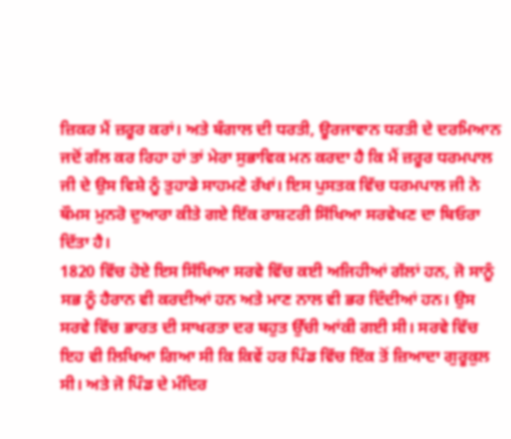ਜ਼ਿਕਰ ਮੈਂ ਜ਼ਰੂਰ ਕਰਾਂ। ਅਤੇ ਬੰਗਾਲ ਦੀ ਧਰਤੀ, ਊਰਜਾਵਾਨ ਧਰਤੀ ਦੇ ਦਰਮਿਆਨ ਜਦੋਂ ਗੱਲ ਕਰ ਰਿਹਾ ਹਾਂ ਤਾਂ ਮੇਰਾ ਸੁਭਾਵਿਕ ਮਨ ਕਰਦਾ ਹੈ ਕਿ ਮੈਂ ਜ਼ਰੂਰ ਧਰਮਪਾਲ ਜੀ ਦੇ ਉਸ ਵਿਸ਼ੇ ਨੂੰ ਤੁਹਾਡੇ ਸਾਹਮਣੇ ਰੱਖਾਂ। ਇਸ ਪੁਸਤਕ ਵਿੱਚ ਧਰਮਪਾਲ ਜੀ ਨੇ ਥੌਮਸ ਮੁਨਰੋ ਦੁਆਰਾ ਕੀਤੇ ਗਏ ਇੱਕ ਰਾਸ਼ਟਰੀ ਸਿੱਖਿਆ ਸਰਵੇਖਣ ਦਾ ਬਿਓਰਾ ਦਿੱਤਾ ਹੈ।
1820 ਵਿੱਚ ਹੋਏ ਇਸ ਸਿੱਖਿਆ ਸਰਵੇ ਵਿੱਚ ਕਈ ਅਜਿਹੀਆਂ ਗੱਲਾਂ ਹਨ, ਜੋ ਸਾਨੂੰ ਸਭ ਨੂੰ ਹੈਰਾਨ ਵੀ ਕਰਦੀਆਂ ਹਨ ਅਤੇ ਮਾਣ ਨਾਲ ਵੀ ਭਰ ਦਿੰਦੀਆਂ ਹਨ। ਉਸ ਸਰਵੇ ਵਿੱਚ ਭਾਰਤ ਦੀ ਸਾਖਰਤਾ ਦਰ ਬਹੁਤ ਉੱਚੀ ਆਂਕੀ ਗਈ ਸੀ। ਸਰਵੇ ਵਿੱਚ ਇਹ ਵੀ ਲਿਖਿਆ ਗਿਆ ਸੀ ਕਿ ਕਿਵੇਂ ਹਰ ਪਿੰਡ ਵਿੱਚ ਇੱਕ ਤੋਂ ਜ਼ਿਆਦਾ ਗੁਰੂਕੁਲ ਸੀ। ਅਤੇ ਜੋ ਪਿੰਡ ਦੇ ਮੰਦਿਰ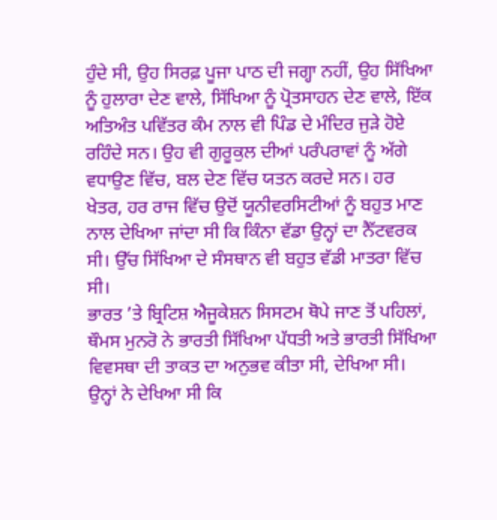ਹੁੰਦੇ ਸੀ, ਉਹ ਸਿਰਫ਼ ਪੂਜਾ ਪਾਠ ਦੀ ਜਗ੍ਹਾ ਨਹੀਂ, ਉਹ ਸਿੱਖਿਆ ਨੂੰ ਹੁਲਾਰਾ ਦੇਣ ਵਾਲੇ, ਸਿੱਖਿਆ ਨੂੰ ਪ੍ਰੋਤਸਾਹਨ ਦੇਣ ਵਾਲੇ, ਇੱਕ ਅਤਿਅੰਤ ਪਵਿੱਤਰ ਕੰਮ ਨਾਲ ਵੀ ਪਿੰਡ ਦੇ ਮੰਦਿਰ ਜੁੜੇ ਹੋਏ ਰਹਿੰਦੇ ਸਨ। ਉਹ ਵੀ ਗੁਰੂਕੁਲ ਦੀਆਂ ਪਰੰਪਰਾਵਾਂ ਨੂੰ ਅੱਗੇ ਵਧਾਉਣ ਵਿੱਚ, ਬਲ ਦੇਣ ਵਿੱਚ ਯਤਨ ਕਰਦੇ ਸਨ। ਹਰ ਖੇਤਰ, ਹਰ ਰਾਜ ਵਿੱਚ ਉਦੋਂ ਯੂਨੀਵਰਸਿਟੀਆਂ ਨੂੰ ਬਹੁਤ ਮਾਣ ਨਾਲ ਦੇਖਿਆ ਜਾਂਦਾ ਸੀ ਕਿ ਕਿੰਨਾ ਵੱਡਾ ਉਨ੍ਹਾਂ ਦਾ ਨੈੱਟਵਰਕ ਸੀ। ਉੱਚ ਸਿੱਖਿਆ ਦੇ ਸੰਸਥਾਨ ਵੀ ਬਹੁਤ ਵੱਡੀ ਮਾਤਰਾ ਵਿੱਚ ਸੀ।
ਭਾਰਤ ’ਤੇ ਬ੍ਰਿਟਿਸ਼ ਐਜੂਕੇਸ਼ਨ ਸਿਸਟਮ ਥੋਪੇ ਜਾਣ ਤੋਂ ਪਹਿਲਾਂ, ਥੌਮਸ ਮੁਨਰੋ ਨੇ ਭਾਰਤੀ ਸਿੱਖਿਆ ਪੱਧਤੀ ਅਤੇ ਭਾਰਤੀ ਸਿੱਖਿਆ ਵਿਵਸਥਾ ਦੀ ਤਾਕਤ ਦਾ ਅਨੁਭਵ ਕੀਤਾ ਸੀ, ਦੇਖਿਆ ਸੀ। ਉਨ੍ਹਾਂ ਨੇ ਦੇਖਿਆ ਸੀ ਕਿ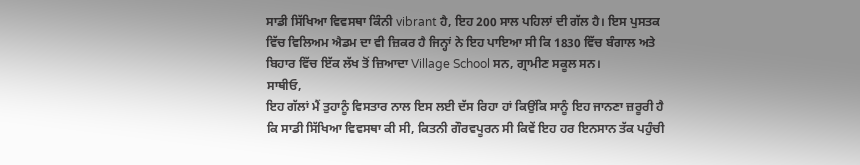ਸਾਡੀ ਸਿੱਖਿਆ ਵਿਵਸਥਾ ਕਿੰਨੀ vibrant ਹੈ, ਇਹ 200 ਸਾਲ ਪਹਿਲਾਂ ਦੀ ਗੱਲ ਹੈ। ਇਸ ਪੁਸਤਕ ਵਿੱਚ ਵਿਲਿਅਮ ਐਡਮ ਦਾ ਵੀ ਜ਼ਿਕਰ ਹੈ ਜਿਨ੍ਹਾਂ ਨੇ ਇਹ ਪਾਇਆ ਸੀ ਕਿ 1830 ਵਿੱਚ ਬੰਗਾਲ ਅਤੇ ਬਿਹਾਰ ਵਿੱਚ ਇੱਕ ਲੱਖ ਤੋਂ ਜ਼ਿਆਦਾ Village School ਸਨ, ਗ੍ਰਾਮੀਣ ਸਕੂਲ ਸਨ।
ਸਾਥੀਓ,
ਇਹ ਗੱਲਾਂ ਮੈਂ ਤੁਹਾਨੂੰ ਵਿਸਤਾਰ ਨਾਲ ਇਸ ਲਈ ਦੱਸ ਰਿਹਾ ਹਾਂ ਕਿਉਂਕਿ ਸਾਨੂੰ ਇਹ ਜਾਨਣਾ ਜ਼ਰੂਰੀ ਹੈ ਕਿ ਸਾਡੀ ਸਿੱਖਿਆ ਵਿਵਸਥਾ ਕੀ ਸੀ, ਕਿਤਨੀ ਗੌਰਵਪੂਰਨ ਸੀ ਕਿਵੇਂ ਇਹ ਹਰ ਇਨਸਾਨ ਤੱਕ ਪਹੁੰਚੀ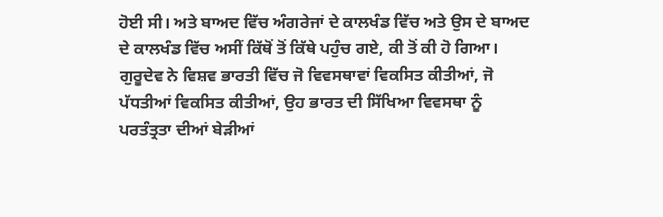ਹੋਈ ਸੀ। ਅਤੇ ਬਾਅਦ ਵਿੱਚ ਅੰਗਰੇਜਾਂ ਦੇ ਕਾਲਖੰਡ ਵਿੱਚ ਅਤੇ ਉਸ ਦੇ ਬਾਅਦ ਦੇ ਕਾਲਖੰਡ ਵਿੱਚ ਅਸੀਂ ਕਿੱਥੋਂ ਤੋਂ ਕਿੱਥੇ ਪਹੁੰਚ ਗਏ, ਕੀ ਤੋਂ ਕੀ ਹੋ ਗਿਆ।
ਗੁਰੂਦੇਵ ਨੇ ਵਿਸ਼ਵ ਭਾਰਤੀ ਵਿੱਚ ਜੋ ਵਿਵਸਥਾਵਾਂ ਵਿਕਸਿਤ ਕੀਤੀਆਂ, ਜੋ ਪੱਧਤੀਆਂ ਵਿਕਸਿਤ ਕੀਤੀਆਂ, ਉਹ ਭਾਰਤ ਦੀ ਸਿੱਖਿਆ ਵਿਵਸਥਾ ਨੂੰ ਪਰਤੰਤ੍ਰਤਾ ਦੀਆਂ ਬੇੜੀਆਂ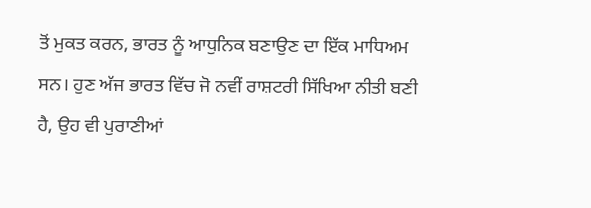ਤੋਂ ਮੁਕਤ ਕਰਨ, ਭਾਰਤ ਨੂੰ ਆਧੁਨਿਕ ਬਣਾਉਣ ਦਾ ਇੱਕ ਮਾਧਿਅਮ ਸਨ। ਹੁਣ ਅੱਜ ਭਾਰਤ ਵਿੱਚ ਜੋ ਨਵੀਂ ਰਾਸ਼ਟਰੀ ਸਿੱਖਿਆ ਨੀਤੀ ਬਣੀ ਹੈ, ਉਹ ਵੀ ਪੁਰਾਣੀਆਂ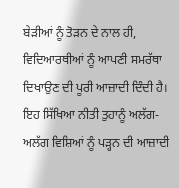ਬੇੜੀਆਂ ਨੂੰ ਤੋੜਨ ਦੇ ਨਾਲ ਹੀ, ਵਿਦਿਆਰਥੀਆਂ ਨੂੰ ਆਪਣੀ ਸਮਰੱਥਾ ਦਿਖਾਉਣ ਦੀ ਪੂਰੀ ਆਜ਼ਾਦੀ ਦਿੰਦੀ ਹੈ। ਇਹ ਸਿੱਖਿਆ ਨੀਤੀ ਤੁਹਾਨੂੰ ਅਲੱਗ-ਅਲੱਗ ਵਿਸ਼ਿਆਂ ਨੂੰ ਪੜ੍ਹਨ ਦੀ ਆਜ਼ਾਦੀ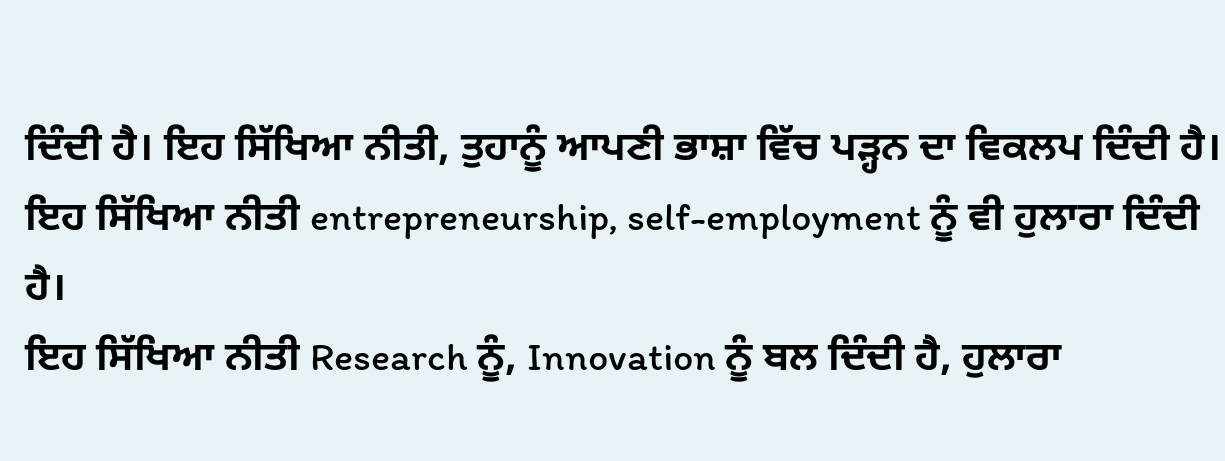ਦਿੰਦੀ ਹੈ। ਇਹ ਸਿੱਖਿਆ ਨੀਤੀ, ਤੁਹਾਨੂੰ ਆਪਣੀ ਭਾਸ਼ਾ ਵਿੱਚ ਪੜ੍ਹਨ ਦਾ ਵਿਕਲਪ ਦਿੰਦੀ ਹੈ। ਇਹ ਸਿੱਖਿਆ ਨੀਤੀ entrepreneurship, self-employment ਨੂੰ ਵੀ ਹੁਲਾਰਾ ਦਿੰਦੀ ਹੈ।
ਇਹ ਸਿੱਖਿਆ ਨੀਤੀ Research ਨੂੰ, Innovation ਨੂੰ ਬਲ ਦਿੰਦੀ ਹੈ, ਹੁਲਾਰਾ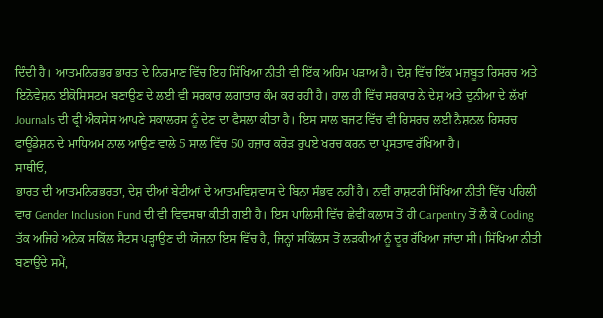ਦਿੰਦੀ ਹੈ। ਆਤਮਨਿਰਭਰ ਭਾਰਤ ਦੇ ਨਿਰਮਾਣ ਵਿੱਚ ਇਹ ਸਿੱਖਿਆ ਨੀਤੀ ਵੀ ਇੱਕ ਅਹਿਮ ਪੜਾਅ ਹੈ। ਦੇਸ਼ ਵਿੱਚ ਇੱਕ ਮਜ਼ਬੂਤ ਰਿਸਰਚ ਅਤੇ ਇਨੋਵੇਸ਼ਨ ਈਕੋਸਿਸਟਮ ਬਣਾਉਣ ਦੇ ਲਈ ਵੀ ਸਰਕਾਰ ਲਗਾਤਾਰ ਕੰਮ ਕਰ ਰਹੀ ਹੈ। ਹਾਲ ਹੀ ਵਿੱਚ ਸਰਕਾਰ ਨੇ ਦੇਸ਼ ਅਤੇ ਦੁਨੀਆ ਦੇ ਲੱਖਾਂ Journals ਦੀ ਫ੍ਰੀ ਐਕਸੇਸ ਆਪਣੇ ਸਕਾਲਰਸ ਨੂੰ ਦੇਣ ਦਾ ਫੈਸਲਾ ਕੀਤਾ ਹੈ। ਇਸ ਸਾਲ ਬਜਟ ਵਿੱਚ ਵੀ ਰਿਸਰਚ ਲਈ ਨੈਸ਼ਨਲ ਰਿਸਰਚ ਫਾਊਂਡੇਸ਼ਨ ਦੇ ਮਾਧਿਅਮ ਨਾਲ ਆਉਣ ਵਾਲੇ 5 ਸਾਲ ਵਿੱਚ 50 ਹਜ਼ਾਰ ਕਰੋੜ ਰੁਪਏ ਖਰਚ ਕਰਨ ਦਾ ਪ੍ਰਸਤਾਵ ਰੱਖਿਆ ਹੈ।
ਸਾਥੀਓ,
ਭਾਰਤ ਦੀ ਆਤਮਨਿਰਭਰਤਾ, ਦੇਸ਼ ਦੀਆਂ ਬੇਟੀਆਂ ਦੇ ਆਤਮਵਿਸ਼ਵਾਸ ਦੇ ਬਿਨਾ ਸੰਭਵ ਨਹੀਂ ਹੈ। ਨਵੀਂ ਰਾਸ਼ਟਰੀ ਸਿੱਖਿਆ ਨੀਤੀ ਵਿੱਚ ਪਹਿਲੀ ਵਾਰ Gender Inclusion Fund ਦੀ ਵੀ ਵਿਵਸਥਾ ਕੀਤੀ ਗਈ ਹੈ। ਇਸ ਪਾਲਿਸੀ ਵਿੱਚ ਛੇਵੀਂ ਕਲਾਸ ਤੋਂ ਹੀ Carpentry ਤੋਂ ਲੈ ਕੇ Coding ਤੱਕ ਅਜਿਹੇ ਅਨੇਕ ਸਕਿੱਲ ਸੈਟਸ ਪੜ੍ਹਾਉਣ ਦੀ ਯੋਜਨਾ ਇਸ ਵਿੱਚ ਹੈ, ਜਿਨ੍ਹਾਂ ਸਕਿੱਲਸ ਤੋਂ ਲੜਕੀਆਂ ਨੂੰ ਦੂਰ ਰੱਖਿਆ ਜਾਂਦਾ ਸੀ। ਸਿੱਖਿਆ ਨੀਤੀ ਬਣਾਉਂਦੇ ਸਮੇਂ,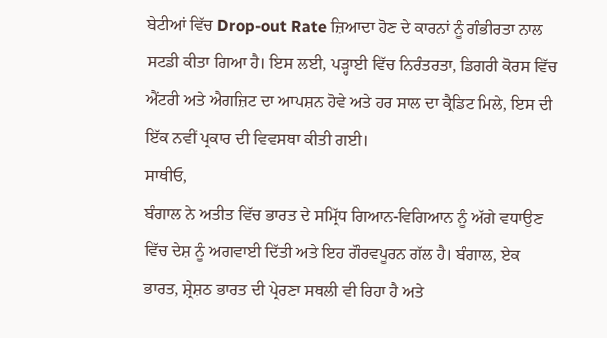ਬੇਟੀਆਂ ਵਿੱਚ Drop-out Rate ਜ਼ਿਆਦਾ ਹੋਣ ਦੇ ਕਾਰਨਾਂ ਨੂੰ ਗੰਭੀਰਤਾ ਨਾਲ ਸਟਡੀ ਕੀਤਾ ਗਿਆ ਹੈ। ਇਸ ਲਈ, ਪੜ੍ਹਾਈ ਵਿੱਚ ਨਿਰੰਤਰਤਾ, ਡਿਗਰੀ ਕੋਰਸ ਵਿੱਚ ਐਂਟਰੀ ਅਤੇ ਐਗਜ਼ਿਟ ਦਾ ਆਪਸ਼ਨ ਹੋਵੇ ਅਤੇ ਹਰ ਸਾਲ ਦਾ ਕ੍ਰੈਡਿਟ ਮਿਲੇ, ਇਸ ਦੀ ਇੱਕ ਨਵੀਂ ਪ੍ਰਕਾਰ ਦੀ ਵਿਵਸਥਾ ਕੀਤੀ ਗਈ।
ਸਾਥੀਓ,
ਬੰਗਾਲ ਨੇ ਅਤੀਤ ਵਿੱਚ ਭਾਰਤ ਦੇ ਸਮ੍ਰਿੱਧ ਗਿਆਨ-ਵਿਗਿਆਨ ਨੂੰ ਅੱਗੇ ਵਧਾਉਣ ਵਿੱਚ ਦੇਸ਼ ਨੂੰ ਅਗਵਾਈ ਦਿੱਤੀ ਅਤੇ ਇਹ ਗੌਰਵਪੂਰਨ ਗੱਲ ਹੈ। ਬੰਗਾਲ, ਏਕ ਭਾਰਤ, ਸ਼੍ਰੇਸ਼ਠ ਭਾਰਤ ਦੀ ਪ੍ਰੇਰਣਾ ਸਥਲੀ ਵੀ ਰਿਹਾ ਹੈ ਅਤੇ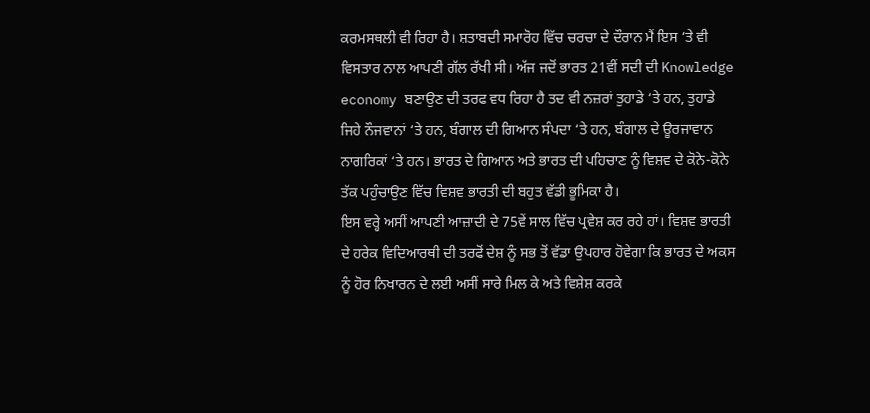ਕਰਮਸਥਲੀ ਵੀ ਰਿਹਾ ਹੈ। ਸ਼ਤਾਬਦੀ ਸਮਾਰੋਹ ਵਿੱਚ ਚਰਚਾ ਦੇ ਦੌਰਾਨ ਮੈਂ ਇਸ ‘ਤੇ ਵੀ ਵਿਸਤਾਰ ਨਾਲ ਆਪਣੀ ਗੱਲ ਰੱਖੀ ਸੀ। ਅੱਜ ਜਦੋਂ ਭਾਰਤ 21ਵੀਂ ਸਦੀ ਦੀ Knowledge economy ਬਣਾਉਣ ਦੀ ਤਰਫ ਵਧ ਰਿਹਾ ਹੈ ਤਦ ਵੀ ਨਜ਼ਰਾਂ ਤੁਹਾਡੇ ‘ਤੇ ਹਨ, ਤੁਹਾਡੇ ਜਿਹੇ ਨੌਜਵਾਨਾਂ ‘ਤੇ ਹਨ, ਬੰਗਾਲ ਦੀ ਗਿਆਨ ਸੰਪਦਾ ‘ਤੇ ਹਨ, ਬੰਗਾਲ ਦੇ ਊਰਜਾਵਾਨ ਨਾਗਰਿਕਾਂ ‘ਤੇ ਹਨ। ਭਾਰਤ ਦੇ ਗਿਆਨ ਅਤੇ ਭਾਰਤ ਦੀ ਪਹਿਚਾਣ ਨੂੰ ਵਿਸ਼ਵ ਦੇ ਕੋਨੇ-ਕੋਨੇ ਤੱਕ ਪਹੁੰਚਾਉਣ ਵਿੱਚ ਵਿਸ਼ਵ ਭਾਰਤੀ ਦੀ ਬਹੁਤ ਵੱਡੀ ਭੂਮਿਕਾ ਹੈ।
ਇਸ ਵਰ੍ਹੇ ਅਸੀਂ ਆਪਣੀ ਆਜ਼ਾਦੀ ਦੇ 75ਵੇਂ ਸਾਲ ਵਿੱਚ ਪ੍ਰਵੇਸ਼ ਕਰ ਰਹੇ ਹਾਂ। ਵਿਸ਼ਵ ਭਾਰਤੀ ਦੇ ਹਰੇਕ ਵਿਦਿਆਰਥੀ ਦੀ ਤਰਫੋਂ ਦੇਸ਼ ਨੂੰ ਸਭ ਤੋਂ ਵੱਡਾ ਉਪਹਾਰ ਹੋਵੇਗਾ ਕਿ ਭਾਰਤ ਦੇ ਅਕਸ ਨੂੰ ਹੋਰ ਨਿਖਾਰਨ ਦੇ ਲਈ ਅਸੀਂ ਸਾਰੇ ਮਿਲ ਕੇ ਅਤੇ ਵਿਸ਼ੇਸ਼ ਕਰਕੇ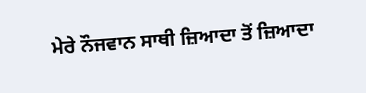ਮੇਰੇ ਨੌਜਵਾਨ ਸਾਥੀ ਜ਼ਿਆਦਾ ਤੋਂ ਜ਼ਿਆਦਾ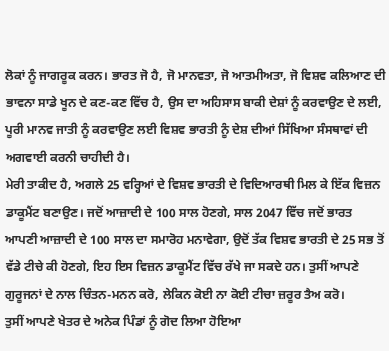ਲੋਕਾਂ ਨੂੰ ਜਾਗਰੂਕ ਕਰਨ। ਭਾਰਤ ਜੋ ਹੈ, ਜੋ ਮਾਨਵਤਾ, ਜੋ ਆਤਮੀਅਤਾ, ਜੋ ਵਿਸ਼ਵ ਕਲਿਆਣ ਦੀ ਭਾਵਨਾ ਸਾਡੇ ਖੂਨ ਦੇ ਕਣ-ਕਣ ਵਿੱਚ ਹੈ, ਉਸ ਦਾ ਅਹਿਸਾਸ ਬਾਕੀ ਦੇਸ਼ਾਂ ਨੂੰ ਕਰਵਾਉਣ ਦੇ ਲਈ, ਪੂਰੀ ਮਾਨਵ ਜਾਤੀ ਨੂੰ ਕਰਵਾਉਣ ਲਈ ਵਿਸ਼ਵ ਭਾਰਤੀ ਨੂੰ ਦੇਸ਼ ਦੀਆਂ ਸਿੱਖਿਆ ਸੰਸਥਾਵਾਂ ਦੀ ਅਗਵਾਈ ਕਰਨੀ ਚਾਹੀਦੀ ਹੈ।
ਮੇਰੀ ਤਾਕੀਦ ਹੈ, ਅਗਲੇ 25 ਵਰ੍ਹਿਆਂ ਦੇ ਵਿਸ਼ਵ ਭਾਰਤੀ ਦੇ ਵਿਦਿਆਰਥੀ ਮਿਲ ਕੇ ਇੱਕ ਵਿਜ਼ਨ ਡਾਕੂਮੈਂਟ ਬਣਾਉਣ। ਜਦੋਂ ਆਜ਼ਾਦੀ ਦੇ 100 ਸਾਲ ਹੋਣਗੇ, ਸਾਲ 2047 ਵਿੱਚ ਜਦੋਂ ਭਾਰਤ ਆਪਣੀ ਆਜ਼ਾਦੀ ਦੇ 100 ਸਾਲ ਦਾ ਸਮਾਰੋਹ ਮਨਾਵੇਗਾ, ਉਦੋਂ ਤੱਕ ਵਿਸ਼ਵ ਭਾਰਤੀ ਦੇ 25 ਸਭ ਤੋਂ ਵੱਡੇ ਟੀਚੇ ਕੀ ਹੋਣਗੇ, ਇਹ ਇਸ ਵਿਜ਼ਨ ਡਾਕੂਮੈਂਟ ਵਿੱਚ ਰੱਖੇ ਜਾ ਸਕਦੇ ਹਨ। ਤੁਸੀਂ ਆਪਣੇ ਗੁਰੂਜਨਾਂ ਦੇ ਨਾਲ ਚਿੰਤਨ-ਮਨਨ ਕਰੋ, ਲੇਕਿਨ ਕੋਈ ਨਾ ਕੋਈ ਟੀਚਾ ਜ਼ਰੂਰ ਤੈਅ ਕਰੋ।
ਤੁਸੀਂ ਆਪਣੇ ਖੇਤਰ ਦੇ ਅਨੇਕ ਪਿੰਡਾਂ ਨੂੰ ਗੋਦ ਲਿਆ ਹੋਇਆ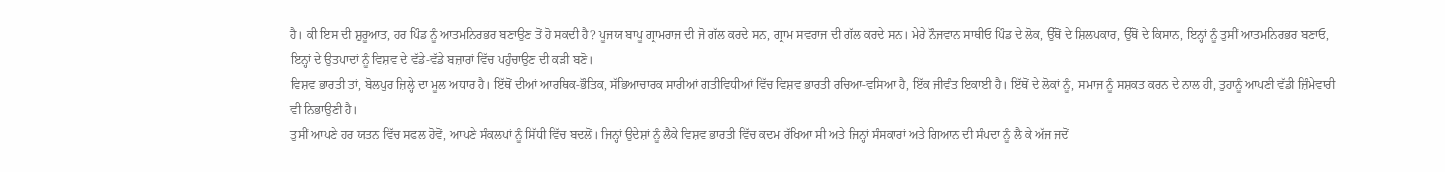ਹੈ। ਕੀ ਇਸ ਦੀ ਸ਼ੁਰੂਆਤ, ਹਰ ਪਿੰਡ ਨੂੰ ਆਤਮਨਿਰਭਰ ਬਣਾਉਣ ਤੋਂ ਹੋ ਸਕਦੀ ਹੈ? ਪੂਜਯ ਬਾਪੂ ਗ੍ਰਾਮਰਾਜ ਦੀ ਜੋ ਗੱਲ ਕਰਦੇ ਸਨ, ਗ੍ਰਾਮ ਸਵਰਾਜ ਦੀ ਗੱਲ ਕਰਦੇ ਸਨ। ਮੇਰੇ ਨੌਜਵਾਨ ਸਾਥੀਓ ਪਿੰਡ ਦੇ ਲੋਕ, ਉੱਥੋਂ ਦੇ ਸ਼ਿਲਪਕਾਰ, ਉੱਥੋਂ ਦੇ ਕਿਸਾਨ, ਇਨ੍ਹਾਂ ਨੂੰ ਤੁਸੀਂ ਆਤਮਨਿਰਭਰ ਬਣਾਓ, ਇਨ੍ਹਾਂ ਦੇ ਉਤਪਾਦਾਂ ਨੂੰ ਵਿਸ਼ਵ ਦੇ ਵੱਡੇ-ਵੱਡੇ ਬਜ਼ਾਰਾਂ ਵਿੱਚ ਪਹੁੰਚਾਉਣ ਦੀ ਕੜੀ ਬਣੋ।
ਵਿਸ਼ਵ ਭਾਰਤੀ ਤਾਂ, ਬੋਲਪੁਰ ਜ਼ਿਲ੍ਹੇ ਦਾ ਮੂਲ ਅਧਾਰ ਹੈ। ਇੱਥੋਂ ਦੀਆਂ ਆਰਥਿਕ-ਭੌਤਿਕ, ਸੱਭਿਆਚਾਰਕ ਸਾਰੀਆਂ ਗਤੀਵਿਧੀਆਂ ਵਿੱਚ ਵਿਸ਼ਵ ਭਾਰਤੀ ਰਚਿਆ-ਵਸਿਆ ਹੈ, ਇੱਕ ਜੀਵੰਤ ਇਕਾਈ ਹੈ। ਇੱਥੋਂ ਦੇ ਲੋਕਾਂ ਨੂੰ, ਸਮਾਜ ਨੂੰ ਸਸ਼ਕਤ ਕਰਨ ਦੇ ਨਾਲ ਹੀ, ਤੁਹਾਨੂੰ ਆਪਣੀ ਵੱਡੀ ਜ਼ਿੰਮੇਵਾਰੀ ਵੀ ਨਿਭਾਉਣੀ ਹੈ।
ਤੁਸੀਂ ਆਪਣੇ ਹਰ ਯਤਨ ਵਿੱਚ ਸਫਲ ਹੋਵੋਂ, ਆਪਣੇ ਸੰਕਲਪਾਂ ਨੂੰ ਸਿੱਧੀ ਵਿੱਚ ਬਦਲੋਂ। ਜਿਨ੍ਹਾਂ ਉਦੇਸ਼ਾਂ ਨੂੰ ਲੈਕੇ ਵਿਸ਼ਵ ਭਾਰਤੀ ਵਿੱਚ ਕਦਮ ਰੱਖਿਆ ਸੀ ਅਤੇ ਜਿਨ੍ਹਾਂ ਸੰਸਕਾਰਾਂ ਅਤੇ ਗਿਆਨ ਦੀ ਸੰਪਦਾ ਨੂੰ ਲੈ ਕੇ ਅੱਜ ਜਦੋਂ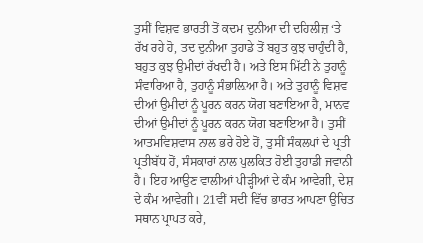ਤੁਸੀਂ ਵਿਸ਼ਵ ਭਾਰਤੀ ਤੋਂ ਕਦਮ ਦੁਨੀਆ ਦੀ ਦਹਿਲੀਜ਼ ‘ਤੇ ਰੱਖ ਰਹੇ ਹੋ, ਤਦ ਦੁਨੀਆ ਤੁਹਾਡੇ ਤੋਂ ਬਹੁਤ ਕੁਝ ਚਾਹੁੰਦੀ ਹੈ, ਬਹੁਤ ਕੁਝ ਉਮੀਦਾਂ ਰੱਖਦੀ ਹੈ। ਅਤੇ ਇਸ ਮਿੱਟੀ ਨੇ ਤੁਹਾਨੂੰ ਸੰਵਾਰਿਆ ਹੈ, ਤੁਹਾਨੂੰ ਸੰਭਾਲ਼ਿਆ ਹੈ। ਅਤੇ ਤੁਹਾਨੂੰ ਵਿਸ਼ਵ ਦੀਆਂ ਉਮੀਦਾਂ ਨੂੰ ਪੂਰਨ ਕਰਨ ਯੋਗ ਬਣਾਇਆ ਹੈ, ਮਾਨਵ ਦੀਆਂ ਉਮੀਦਾਂ ਨੂੰ ਪੂਰਨ ਕਰਨ ਯੋਗ ਬਣਾਇਆ ਹੈ। ਤੁਸੀਂ ਆਤਮਵਿਸ਼ਵਾਸ ਨਾਲ ਭਰੇ ਹੋਏ ਹੋਂ, ਤੁਸੀਂ ਸੰਕਲਪਾਂ ਦੇ ਪ੍ਰਤੀ ਪ੍ਰਤੀਬੱਧ ਹੋਂ, ਸੰਸਕਾਰਾਂ ਨਾਲ ਪੁਲਕਿਤ ਹੋਈ ਤੁਹਾਡੀ ਜਵਾਨੀ ਹੈ। ਇਹ ਆਉਣ ਵਾਲੀਆਂ ਪੀੜ੍ਹੀਆਂ ਦੇ ਕੰਮ ਆਵੇਗੀ, ਦੇਸ਼ ਦੇ ਕੰਮ ਆਵੇਗੀ। 21ਵੀਂ ਸਦੀ ਵਿੱਚ ਭਾਰਤ ਆਪਣਾ ਉਚਿਤ ਸਥਾਨ ਪ੍ਰਾਪਤ ਕਰੇ,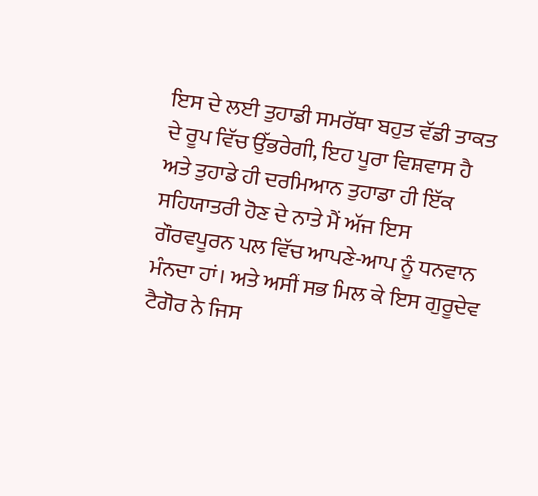ਇਸ ਦੇ ਲਈ ਤੁਹਾਡੀ ਸਮਰੱਥਾ ਬਹੁਤ ਵੱਡੀ ਤਾਕਤ ਦੇ ਰੂਪ ਵਿੱਚ ਉੱਭਰੇਗੀ, ਇਹ ਪੂਰਾ ਵਿਸ਼ਵਾਸ ਹੈ ਅਤੇ ਤੁਹਾਡੇ ਹੀ ਦਰਮਿਆਨ ਤੁਹਾਡਾ ਹੀ ਇੱਕ ਸਹਿਯਾਤਰੀ ਹੋਣ ਦੇ ਨਾਤੇ ਮੈਂ ਅੱਜ ਇਸ ਗੌਰਵਪੂਰਨ ਪਲ ਵਿੱਚ ਆਪਣੇ-ਆਪ ਨੂੰ ਧਨਵਾਨ ਮੰਨਦਾ ਹਾਂ। ਅਤੇ ਅਸੀਂ ਸਭ ਮਿਲ ਕੇ ਇਸ ਗੁਰੂਦੇਵ ਟੈਗੋਰ ਨੇ ਜਿਸ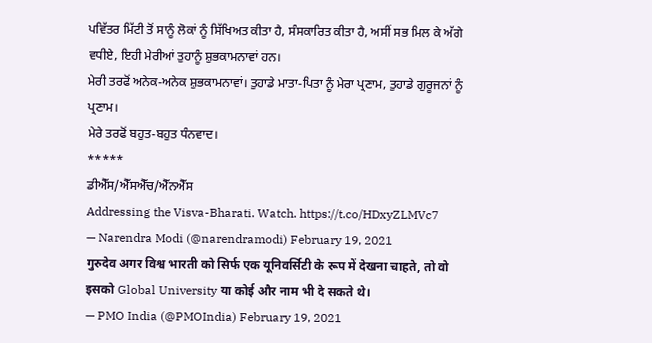ਪਵਿੱਤਰ ਮਿੱਟੀ ਤੋਂ ਸਾਨੂੰ ਲੋਕਾਂ ਨੂੰ ਸਿੱਖਿਅਤ ਕੀਤਾ ਹੈ, ਸੰਸਕਾਰਿਤ ਕੀਤਾ ਹੈ, ਅਸੀਂ ਸਭ ਮਿਲ ਕੇ ਅੱਗੇ ਵਧੀਏ, ਇਹੀ ਮੇਰੀਆਂ ਤੁਹਾਨੂੰ ਸ਼ੁਭਕਾਮਨਾਵਾਂ ਹਨ।
ਮੇਰੀ ਤਰਫੋਂ ਅਨੇਕ-ਅਨੇਕ ਸ਼ੁਭਕਾਮਨਾਵਾਂ। ਤੁਹਾਡੇ ਮਾਤਾ-ਪਿਤਾ ਨੂੰ ਮੇਰਾ ਪ੍ਰਣਾਮ, ਤੁਹਾਡੇ ਗੁਰੂਜਨਾਂ ਨੂੰ ਪ੍ਰਣਾਮ।
ਮੇਰੇ ਤਰਫੋਂ ਬਹੁਤ-ਬਹੁਤ ਧੰਨਵਾਦ।
*****
ਡੀਐੱਸ/ਐੱਸਐੱਚ/ਐੱਨਐੱਸ
Addressing the Visva-Bharati. Watch. https://t.co/HDxyZLMVc7
— Narendra Modi (@narendramodi) February 19, 2021
गुरुदेव अगर विश्व भारती को सिर्फ एक यूनिवर्सिटी के रूप में देखना चाहते, तो वो इसको Global University या कोई और नाम भी दे सकते थे।
— PMO India (@PMOIndia) February 19, 2021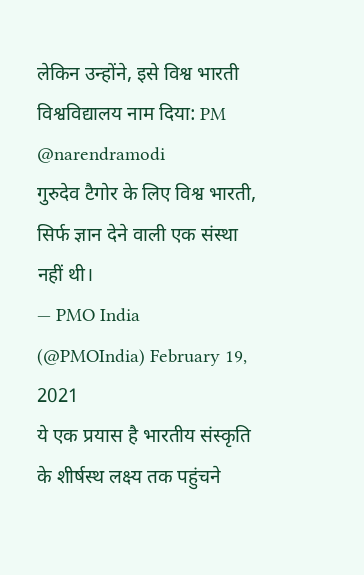लेकिन उन्होंने, इसे विश्व भारती विश्वविद्यालय नाम दिया: PM @narendramodi
गुरुदेव टैगोर के लिए विश्व भारती, सिर्फ ज्ञान देने वाली एक संस्था नहीं थी।
— PMO India (@PMOIndia) February 19, 2021
ये एक प्रयास है भारतीय संस्कृति के शीर्षस्थ लक्ष्य तक पहुंचने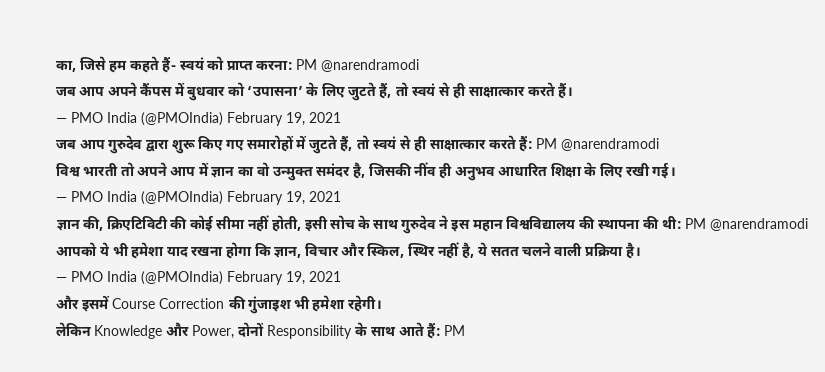का, जिसे हम कहते हैं- स्वयं को प्राप्त करना: PM @narendramodi
जब आप अपने कैंपस में बुधवार को ‘उपासना’ के लिए जुटते हैं, तो स्वयं से ही साक्षात्कार करते हैं।
— PMO India (@PMOIndia) February 19, 2021
जब आप गुरुदेव द्वारा शुरू किए गए समारोहों में जुटते हैं, तो स्वयं से ही साक्षात्कार करते हैं: PM @narendramodi
विश्व भारती तो अपने आप में ज्ञान का वो उन्मुक्त समंदर है, जिसकी नींव ही अनुभव आधारित शिक्षा के लिए रखी गई।
— PMO India (@PMOIndia) February 19, 2021
ज्ञान की, क्रिएटिविटी की कोई सीमा नहीं होती, इसी सोच के साथ गुरुदेव ने इस महान विश्वविद्यालय की स्थापना की थी: PM @narendramodi
आपको ये भी हमेशा याद रखना होगा कि ज्ञान, विचार और स्किल, स्थिर नहीं है, ये सतत चलने वाली प्रक्रिया है।
— PMO India (@PMOIndia) February 19, 2021
और इसमें Course Correction की गुंजाइश भी हमेशा रहेगी।
लेकिन Knowledge और Power, दोनों Responsibility के साथ आते हैं: PM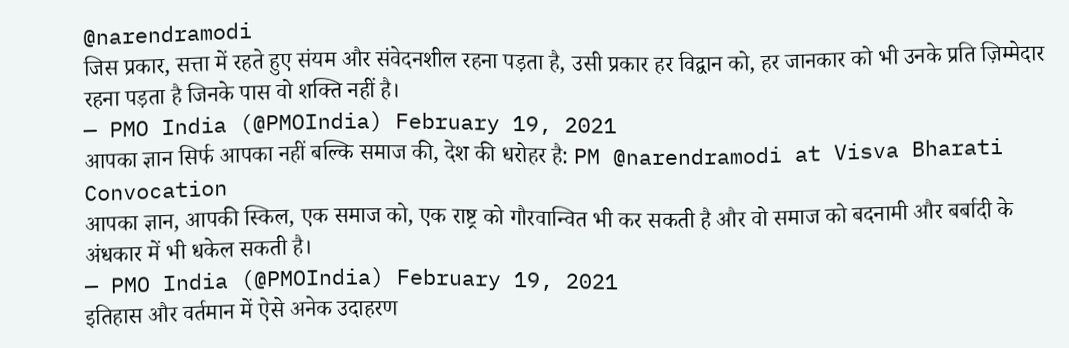@narendramodi
जिस प्रकार, सत्ता में रहते हुए संयम और संवेदनशील रहना पड़ता है, उसी प्रकार हर विद्वान को, हर जानकार को भी उनके प्रति ज़िम्मेदार रहना पड़ता है जिनके पास वो शक्ति नहीं है।
— PMO India (@PMOIndia) February 19, 2021
आपका ज्ञान सिर्फ आपका नहीं बल्कि समाज की, देश की धरोहर है: PM @narendramodi at Visva Bharati Convocation
आपका ज्ञान, आपकी स्किल, एक समाज को, एक राष्ट्र को गौरवान्वित भी कर सकती है और वो समाज को बदनामी और बर्बादी के अंधकार में भी धकेल सकती है।
— PMO India (@PMOIndia) February 19, 2021
इतिहास और वर्तमान में ऐसे अनेक उदाहरण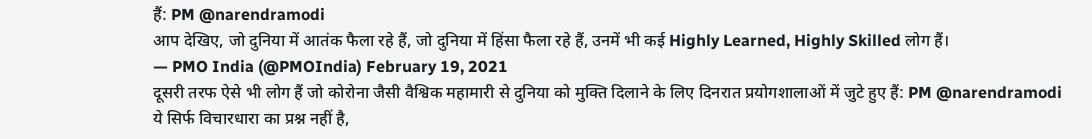हैं: PM @narendramodi
आप देखिए, जो दुनिया में आतंक फैला रहे हैं, जो दुनिया में हिंसा फैला रहे हैं, उनमें भी कई Highly Learned, Highly Skilled लोग हैं।
— PMO India (@PMOIndia) February 19, 2021
दूसरी तरफ ऐसे भी लोग हैं जो कोरोना जैसी वैश्विक महामारी से दुनिया को मुक्ति दिलाने के लिए दिनरात प्रयोगशालाओं में जुटे हुए हैं: PM @narendramodi
ये सिर्फ विचारधारा का प्रश्न नहीं है,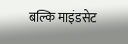बल्कि माइंडसेट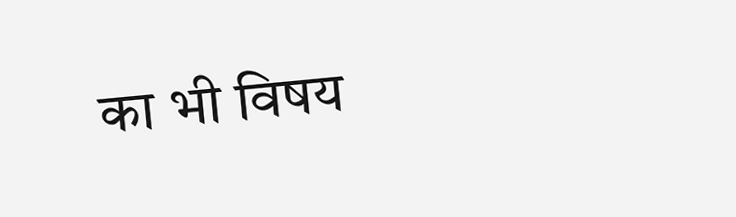का भी विषय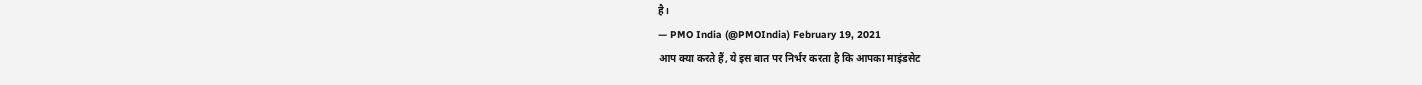है।
— PMO India (@PMOIndia) February 19, 2021
आप क्या करते हैं, ये इस बात पर निर्भर करता है कि आपका माइंडसेट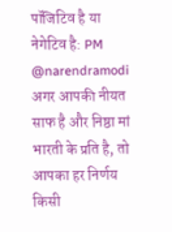पॉजिटिव है या नेगेटिव है: PM @narendramodi
अगर आपकी नीयत साफ है और निष्ठा मां भारती के प्रति है, तो आपका हर निर्णय किसी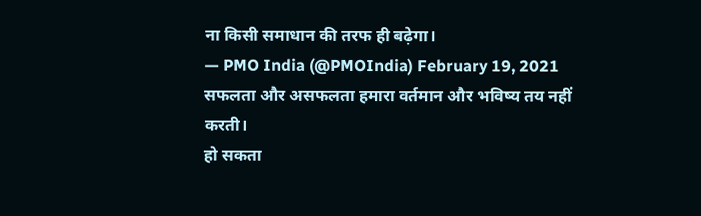ना किसी समाधान की तरफ ही बढ़ेगा।
— PMO India (@PMOIndia) February 19, 2021
सफलता और असफलता हमारा वर्तमान और भविष्य तय नहीं करती।
हो सकता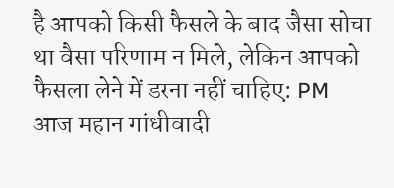है आपको किसी फैसले के बाद जैसा सोचा था वैसा परिणाम न मिले, लेकिन आपको फैसला लेने में डरना नहीं चाहिए: PM
आज महान गांधीवादी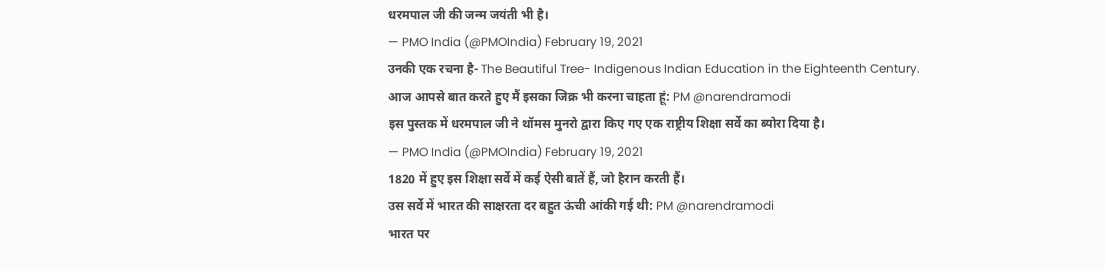धरमपाल जी की जन्म जयंती भी है।
— PMO India (@PMOIndia) February 19, 2021
उनकी एक रचना है- The Beautiful Tree- Indigenous Indian Education in the Eighteenth Century.
आज आपसे बात करते हुए मैं इसका जिक्र भी करना चाहता हूं: PM @narendramodi
इस पुस्तक में धरमपाल जी ने थॉमस मुनरो द्वारा किए गए एक राष्ट्रीय शिक्षा सर्वे का ब्योरा दिया है।
— PMO India (@PMOIndia) February 19, 2021
1820 में हुए इस शिक्षा सर्वे में कई ऐसी बातें हैं, जो हैरान करती हैं।
उस सर्वे में भारत की साक्षरता दर बहुत ऊंची आंकी गई थी: PM @narendramodi
भारत पर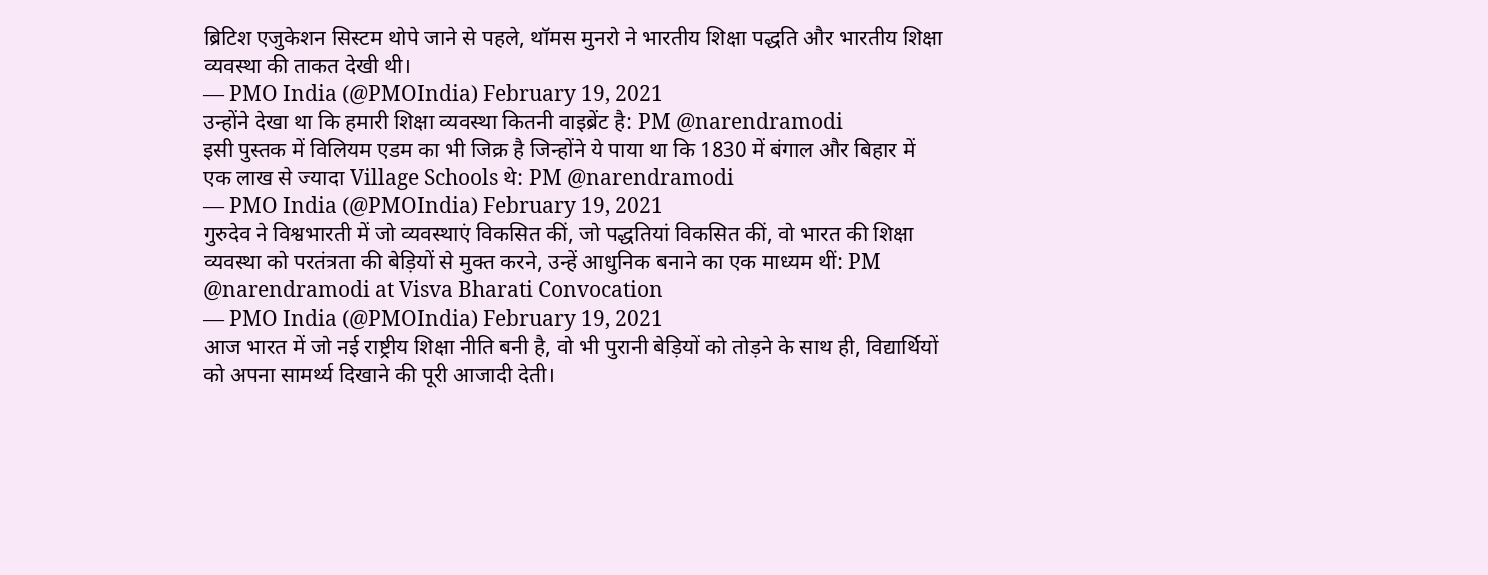ब्रिटिश एजुकेशन सिस्टम थोपे जाने से पहले, थॉमस मुनरो ने भारतीय शिक्षा पद्धति और भारतीय शिक्षा व्यवस्था की ताकत देखी थी।
— PMO India (@PMOIndia) February 19, 2021
उन्होंने देखा था कि हमारी शिक्षा व्यवस्था कितनी वाइब्रेंट है: PM @narendramodi
इसी पुस्तक में विलियम एडम का भी जिक्र है जिन्होंने ये पाया था कि 1830 में बंगाल और बिहार में एक लाख से ज्यादा Village Schools थे: PM @narendramodi
— PMO India (@PMOIndia) February 19, 2021
गुरुदेव ने विश्वभारती में जो व्यवस्थाएं विकसित कीं, जो पद्धतियां विकसित कीं, वो भारत की शिक्षा व्यवस्था को परतंत्रता की बेड़ियों से मुक्त करने, उन्हें आधुनिक बनाने का एक माध्यम थीं: PM @narendramodi at Visva Bharati Convocation
— PMO India (@PMOIndia) February 19, 2021
आज भारत में जो नई राष्ट्रीय शिक्षा नीति बनी है, वो भी पुरानी बेड़ियों को तोड़ने के साथ ही, विद्यार्थियों को अपना सामर्थ्य दिखाने की पूरी आजादी देती।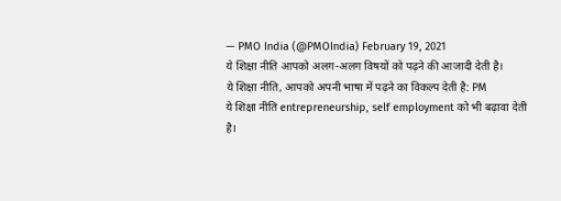— PMO India (@PMOIndia) February 19, 2021
ये शिक्षा नीति आपको अलग-अलग विषयों को पढ़ने की आजादी देती है।
ये शिक्षा नीति, आपको अपनी भाषा में पढ़ने का विकल्प देती है: PM
ये शिक्षा नीति entrepreneurship, self employment को भी बढ़ावा देती है।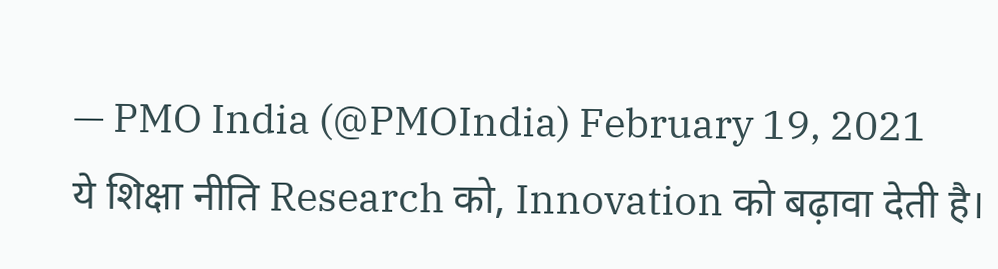— PMO India (@PMOIndia) February 19, 2021
ये शिक्षा नीति Research को, Innovation को बढ़ावा देती है।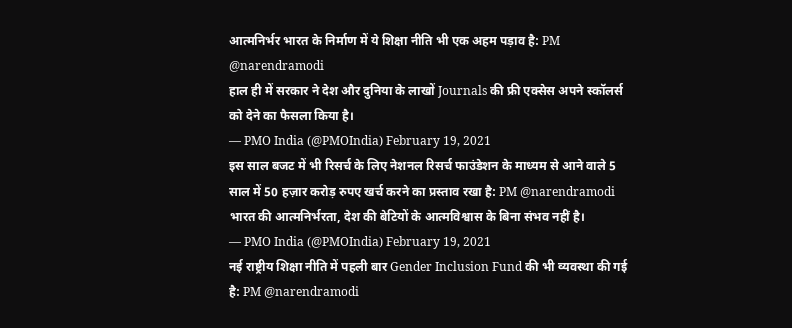आत्मनिर्भर भारत के निर्माण में ये शिक्षा नीति भी एक अहम पड़ाव है: PM @narendramodi
हाल ही में सरकार ने देश और दुनिया के लाखों Journals की फ्री एक्सेस अपने स्कॉलर्स को देने का फैसला किया है।
— PMO India (@PMOIndia) February 19, 2021
इस साल बजट में भी रिसर्च के लिए नेशनल रिसर्च फाउंडेशन के माध्यम से आने वाले 5 साल में 50 हज़ार करोड़ रुपए खर्च करने का प्रस्ताव रखा है: PM @narendramodi
भारत की आत्मनिर्भरता, देश की बेटियों के आत्मविश्वास के बिना संभव नहीं है।
— PMO India (@PMOIndia) February 19, 2021
नई राष्ट्रीय शिक्षा नीति में पहली बार Gender Inclusion Fund की भी व्यवस्था की गई है: PM @narendramodi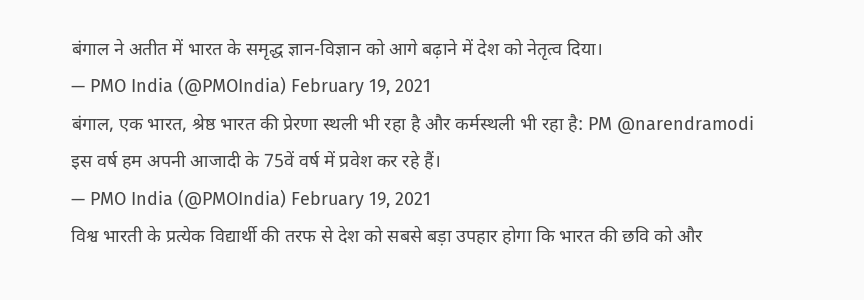बंगाल ने अतीत में भारत के समृद्ध ज्ञान-विज्ञान को आगे बढ़ाने में देश को नेतृत्व दिया।
— PMO India (@PMOIndia) February 19, 2021
बंगाल, एक भारत, श्रेष्ठ भारत की प्रेरणा स्थली भी रहा है और कर्मस्थली भी रहा है: PM @narendramodi
इस वर्ष हम अपनी आजादी के 75वें वर्ष में प्रवेश कर रहे हैं।
— PMO India (@PMOIndia) February 19, 2021
विश्व भारती के प्रत्येक विद्यार्थी की तरफ से देश को सबसे बड़ा उपहार होगा कि भारत की छवि को और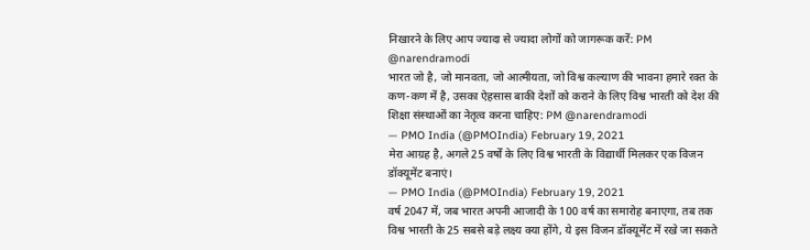निखारने के लिए आप ज्यादा से ज्यादा लोगों को जागरूक करें: PM @narendramodi
भारत जो है, जो मानवता, जो आत्मीयता, जो विश्व कल्याण की भावना हमारे रक्त के कण-कण में है, उसका ऐहसास बाकी देशों को कराने के लिए विश्व भारती को देश की शिक्षा संस्थाओं का नेतृत्व करना चाहिए: PM @narendramodi
— PMO India (@PMOIndia) February 19, 2021
मेरा आग्रह है, अगले 25 वर्षों के लिए विश्व भारती के विद्यार्थी मिलकर एक विजन डॉक्यूमेंट बनाएं।
— PMO India (@PMOIndia) February 19, 2021
वर्ष 2047 में, जब भारत अपनी आजादी के 100 वर्ष का समारोह बनाएगा, तब तक विश्व भारती के 25 सबसे बड़े लक्ष्य क्या होंगे, ये इस विजन डॉक्यूमेंट में रखे जा सकते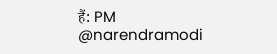हैं: PM @narendramodi